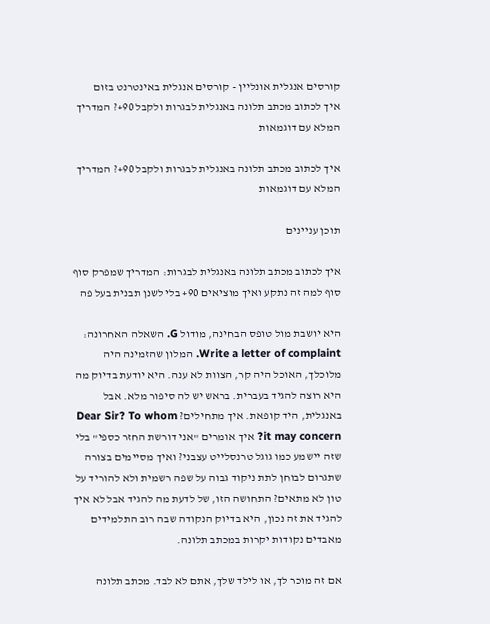קורסים אנגלית אונליין - קורסים אנגלית באינטרנט בזום
איך לכתוב מכתב תלונה באנגלית לבגרות ולקבל 90+? המדריך המלא עם דוגמאות

איך לכתוב מכתב תלונה באנגלית לבגרות ולקבל 90+? המדריך המלא עם דוגמאות

תוכן עניינים

איך לכתוב מכתב תלונה באנגלית לבגרות: המדריך שמפרק סוף סוף למה זה נתקע ואיך מוציאים 90+ בלי לשנן תבנית בעל פה

היא יושבת מול טופס הבחינה, מודול G. השאלה האחרונה: Write a letter of complaint. המלון שהזמינה היה מלוכלך, האוכל היה קר, הצוות לא ענה. היא יודעת בדיוק מה היא רוצה להגיד בעברית. בראש יש לה סיפור מלא. אבל באנגלית, היד קופאת. איך מתחילים? Dear Sir? To whom it may concern? איך אומרים "אני דורשת החזר כספי" בלי שזה יישמע כמו גוגל טרנסלייט עצבני? ואיך מסיימים בצורה שתגרום לבוחן לתת ניקוד גבוה על שפה רשמית ולא להוריד על טון לא מתאים? התחושה הזו, של לדעת מה להגיד אבל לא איך להגיד את זה נכון, היא בדיוק הנקודה שבה רוב התלמידים מאבדים נקודות יקרות במכתב תלונה.

אם זה מוכר לך, או לילד שלך, אתם לא לבד. מכתב תלונה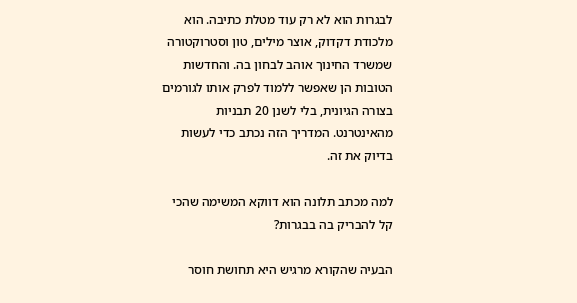לבגרות הוא לא רק עוד מטלת כתיבה. הוא מלכודת דקדוק, אוצר מילים, טון וסטרוקטורה שמשרד החינוך אוהב לבחון בה. והחדשות הטובות הן שאפשר ללמוד לפרק אותו לגורמים בצורה הגיונית, בלי לשנן 20 תבניות מהאינטרנט. המדריך הזה נכתב כדי לעשות בדיוק את זה.

למה מכתב תלונה הוא דווקא המשימה שהכי קל להבריק בה בבגרות?

הבעיה שהקורא מרגיש היא תחושת חוסר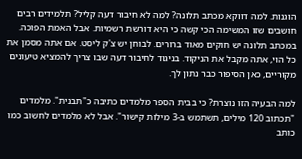הוגנות. למה דווקא מכתב תלונה? למה לא חיבור דעה קליל? תלמידים רבים חושבים שזו המשימה הכי קשה כי היא דורשת רשמיות. אבל האמת הפוכה. במכתב תלונה יש חוקים מאוד ברורים. לבוחן יש צ'ק ליסט. אם אתה מסמן את כל הוי, אתה מקבל את הניקוד. בניגוד לחיבור דעה שבו צריך להמציא טיעונים מקוריים, כאן הסיפור כבר נתון לך.

למה הבעיה הזו נוצרת? כי בבית הספר מלמדים כתיבה כ"תבנית". מלמדים "תכתוב 120 מילים, תשתמש ב-3 מילות קישור". אבל לא מלמדים לחשוב כמו כותב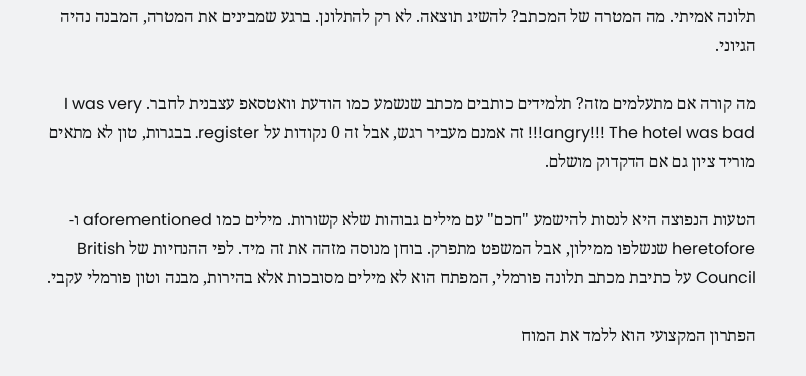תלונה אמיתי. מה המטרה של המכתב? להשיג תוצאה. לא רק להתלונן. ברגע שמבינים את המטרה, המבנה נהיה הגיוני.

מה קורה אם מתעלמים מזה? תלמידים כותבים מכתב שנשמע כמו הודעת וואטסאפ עצבנית לחבר. I was very angry!!! The hotel was bad!!! זה אמנם מעביר רגש, אבל זה 0 נקודות על register. בבגרות, טון לא מתאים מוריד ציון גם אם הדקדוק מושלם.

הטעות הנפוצה היא לנסות להישמע "חכם" עם מילים גבוהות שלא קשורות. מילים כמו aforementioned ו-heretofore שנשלפו ממילון, אבל המשפט מתפרק. בוחן מנוסה מזהה את זה מיד. לפי ההנחיות של British Council על כתיבת מכתב תלונה פורמלי, המפתח הוא לא מילים מסובכות אלא בהירות, מבנה וטון פורמלי עקבי.

הפתרון המקצועי הוא ללמד את המוח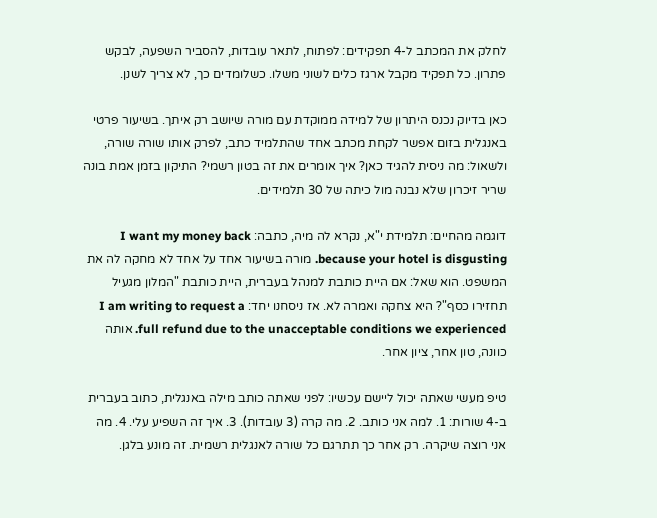לחלק את המכתב ל-4 תפקידים: לפתוח, לתאר עובדות, להסביר השפעה, לבקש פתרון. כל תפקיד מקבל ארגז כלים לשוני משלו. כשלומדים כך, לא צריך לשנן.

כאן בדיוק נכנס היתרון של למידה ממוקדת עם מורה שיושב רק איתך. בשיעור פרטי באנגלית בזום אפשר לקחת מכתב אחד שהתלמיד כתב, לפרק אותו שורה שורה, ולשאול: מה ניסית להגיד כאן? איך אומרים את זה בטון רשמי? התיקון בזמן אמת בונה שריר זיכרון שלא נבנה מול כיתה של 30 תלמידים.

דוגמה מהחיים: תלמידת י"א, נקרא לה מיה, כתבה: I want my money back because your hotel is disgusting. מורה בשיעור אחד על אחד לא מחקה לה את המשפט. הוא שאל: אם היית כותבת למנהל בעברית, היית כותבת "המלון מגעיל תחזירו כסף"? היא צחקה ואמרה לא. אז ניסחנו יחד: I am writing to request a full refund due to the unacceptable conditions we experienced. אותה כוונה, טון אחר, ציון אחר.

טיפ מעשי שאתה יכול ליישם עכשיו: לפני שאתה כותב מילה באנגלית, כתוב בעברית ב-4 שורות: 1. למה אני כותב. 2. מה קרה (3 עובדות). 3. איך זה השפיע עלי. 4. מה אני רוצה שיקרה. רק אחר כך תתרגם כל שורה לאנגלית רשמית. זה מונע בלגן.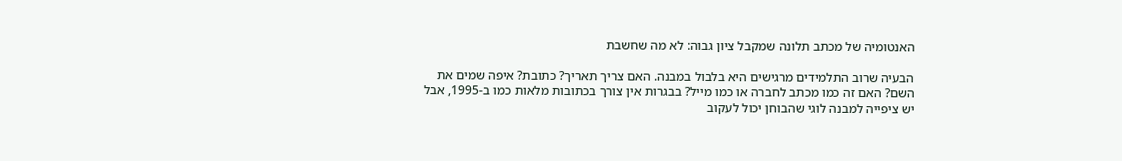האנטומיה של מכתב תלונה שמקבל ציון גבוה: לא מה שחשבת

הבעיה שרוב התלמידים מרגישים היא בלבול במבנה. האם צריך תאריך? כתובת? איפה שמים את השם? האם זה כמו מכתב לחברה או כמו מייל? בבגרות אין צורך בכתובות מלאות כמו ב-1995, אבל יש ציפייה למבנה לוגי שהבוחן יכול לעקוב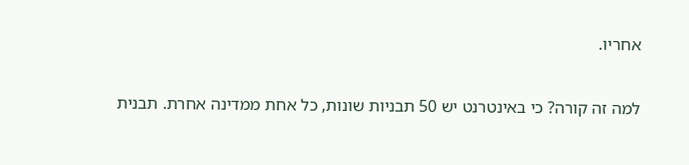אחריו.

למה זה קורה? כי באינטרנט יש 50 תבניות שונות, כל אחת ממדינה אחרת. תבנית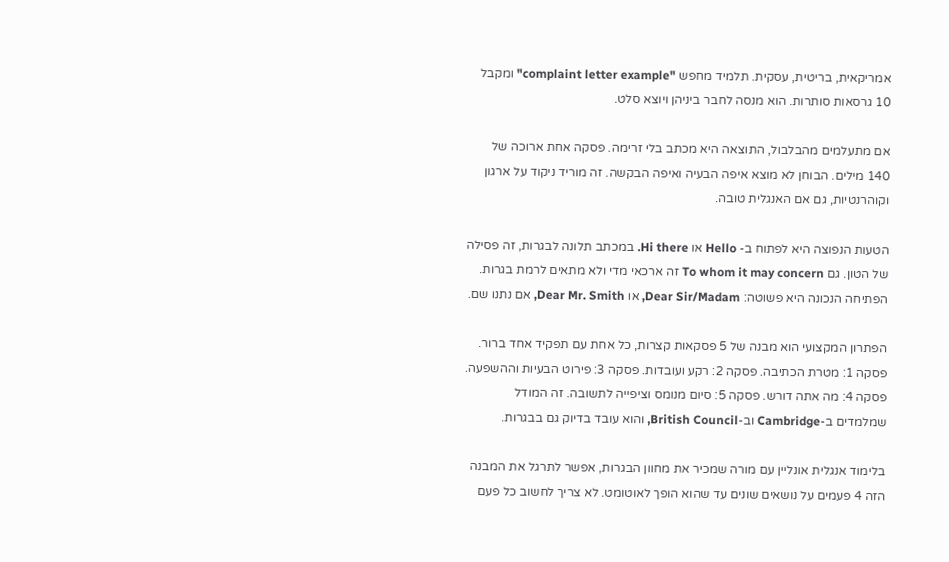אמריקאית, בריטית, עסקית. תלמיד מחפש "complaint letter example" ומקבל 10 גרסאות סותרות. הוא מנסה לחבר ביניהן ויוצא סלט.

אם מתעלמים מהבלבול, התוצאה היא מכתב בלי זרימה. פסקה אחת ארוכה של 140 מילים. הבוחן לא מוצא איפה הבעיה ואיפה הבקשה. זה מוריד ניקוד על ארגון וקוהרנטיות, גם אם האנגלית טובה.

הטעות הנפוצה היא לפתוח ב- Hello או Hi there. במכתב תלונה לבגרות, זה פסילה של הטון. גם To whom it may concern זה ארכאי מדי ולא מתאים לרמת בגרות. הפתיחה הנכונה היא פשוטה: Dear Sir/Madam, או Dear Mr. Smith, אם נתנו שם.

הפתרון המקצועי הוא מבנה של 5 פסקאות קצרות, כל אחת עם תפקיד אחד ברור. פסקה 1: מטרת הכתיבה. פסקה 2: רקע ועובדות. פסקה 3: פירוט הבעיות וההשפעה. פסקה 4: מה אתה דורש. פסקה 5: סיום מנומס וציפייה לתשובה. זה המודל שמלמדים ב-Cambridge וב-British Council, והוא עובד בדיוק גם בבגרות.

בלימוד אנגלית אונליין עם מורה שמכיר את מחוון הבגרות, אפשר לתרגל את המבנה הזה 4 פעמים על נושאים שונים עד שהוא הופך לאוטומט. לא צריך לחשוב כל פעם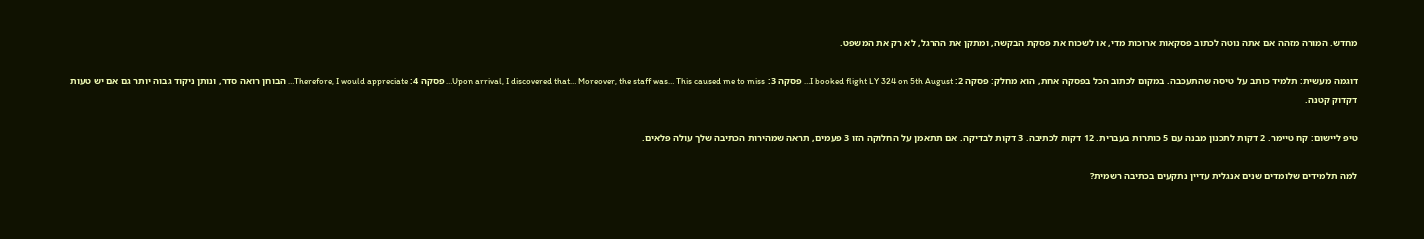מחדש. המורה מזהה אם אתה נוטה לכתוב פסקאות ארוכות מדי, או לשכוח את פסקת הבקשה, ומתקן את ההרגל, לא רק את המשפט.

דוגמה מעשית: תלמיד כותב על טיסה שהתעכבה. במקום לכתוב הכל בפסקה אחת, הוא מחלק: פסקה 2: I booked flight LY 324 on 5th August… פסקה 3: Upon arrival, I discovered that… Moreover, the staff was… This caused me to miss… פסקה 4: Therefore, I would appreciate… הבוחן רואה סדר, ונותן ניקוד גבוה יותר גם אם יש טעות דקדוק קטנה.

טיפ ליישום: קח טיימר. 2 דקות לתכנון מבנה עם 5 כותרות בעברית. 12 דקות לכתיבה. 3 דקות לבדיקה. אם תתאמן על החלוקה הזו 3 פעמים, תראה שמהירות הכתיבה שלך עולה פלאים.

למה תלמידים שלומדים שנים אנגלית עדיין נתקעים בכתיבה רשמית?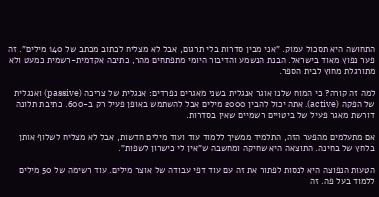התחושה היא תסכול עמוק. "אני מבין סדרות בלי תרגום, אבל לא מצליח לכתוב מכתב של 140 מילים". זה פער נפוץ מאוד בישראל. הבנת הנשמע והדיבור היומי מתפתחים מהר, כתיבה אקדמית-רשמית כמעט ולא מתורגלת מחוץ לבית הספר.

למה זה קורה? כי המוח שלנו אוגר אנגלית בשני מאגרים נפרדים: אנגלית של צריכה (passive) ואנגלית של הפקה (active). אתה יכול להבין 2000 מילים אבל להשתמש באופן פעיל רק ב-600. כתיבת תלונה דורשת מאגר פעיל של ביטויים רשמיים שאין בסדרות.

אם מתעלמים מהפער הזה, התלמיד ממשיך ללמוד עוד ועוד מילים חדשות, אבל לא מצליח לשלוף אותן בלחץ של בחינה. התוצאה היא שחיקה ומחשבה ש"אין לי כישרון לשפות".

הטעות הנפוצה היא לנסות לפתור את זה עם עוד דפי עבודה של אוצר מילים. עוד רשימה של 50 מילים ללמוד בעל פה. זה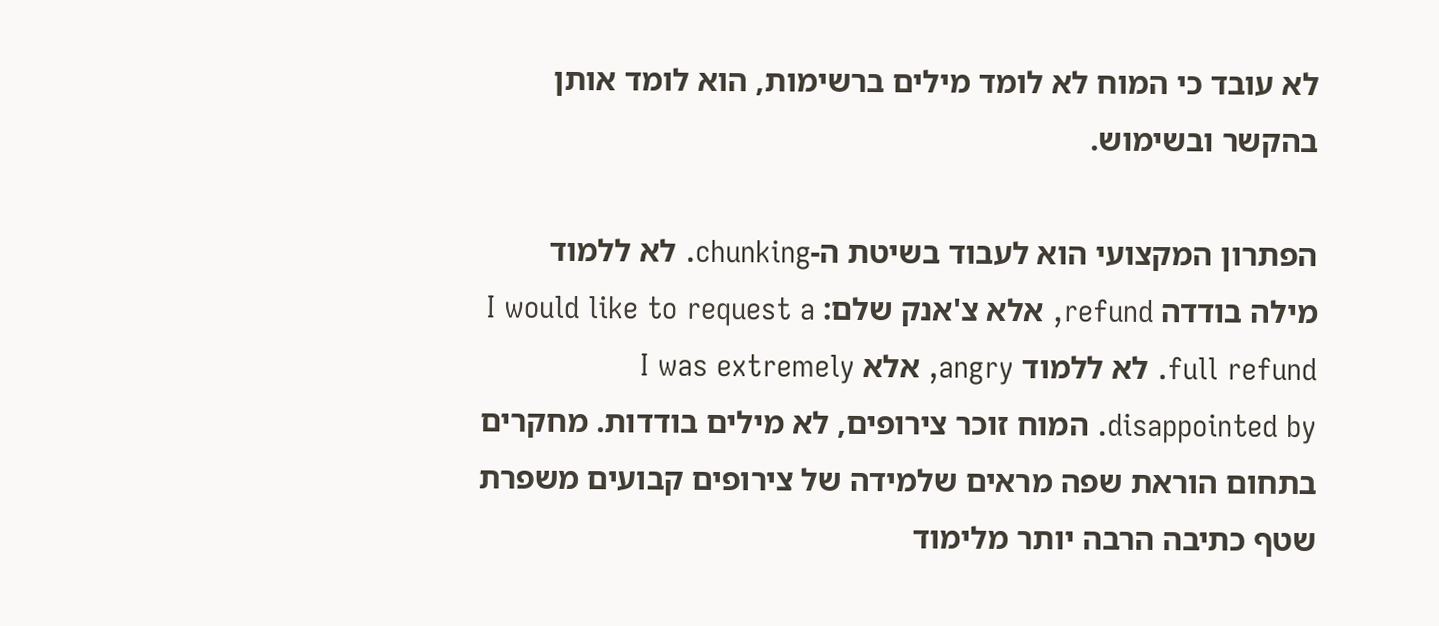לא עובד כי המוח לא לומד מילים ברשימות, הוא לומד אותן בהקשר ובשימוש.

הפתרון המקצועי הוא לעבוד בשיטת ה-chunking. לא ללמוד מילה בודדה refund, אלא צ'אנק שלם: I would like to request a full refund. לא ללמוד angry, אלא I was extremely disappointed by. המוח זוכר צירופים, לא מילים בודדות. מחקרים בתחום הוראת שפה מראים שלמידה של צירופים קבועים משפרת שטף כתיבה הרבה יותר מלימוד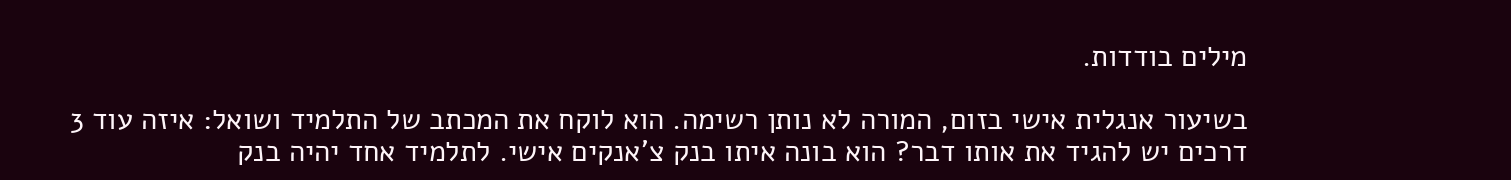מילים בודדות.

בשיעור אנגלית אישי בזום, המורה לא נותן רשימה. הוא לוקח את המכתב של התלמיד ושואל: איזה עוד 3 דרכים יש להגיד את אותו דבר? הוא בונה איתו בנק צ'אנקים אישי. לתלמיד אחד יהיה בנק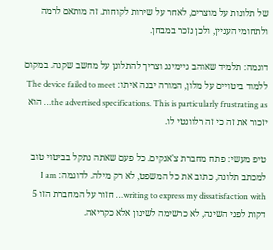של תלונות על מוצרים, לאחר על שירות לקוחות. זה מותאם לרמה ולתחומי העניין, ולכן נזכר במבחן.

דוגמה: תלמיד שאוהב גיימינג וצריך להתלונן על מחשב שקנה. במקום ללמוד ביטויים על מלון, המורה יבנה איתו: The device failed to meet the advertised specifications. This is particularly frustrating as… הוא יזכור את זה כי זה רלוונטי לו.

טיפ מעשי: פתח מחברת צ'אנקים. כל פעם שאתה נתקל בביטוי טוב למכתב תלונה, כתוב את כל המשפט, לא רק מילה. לדוגמה: I am writing to express my dissatisfaction with… חזור על המחברת הזו 5 דקות לפני השינה, לא כרשימה לשינון אלא כקריאה.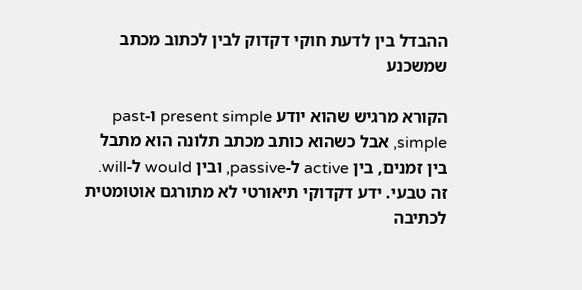ההבדל בין לדעת חוקי דקדוק לבין לכתוב מכתב שמשכנע

הקורא מרגיש שהוא יודע present simple ו-past simple, אבל כשהוא כותב מכתב תלונה הוא מתבל בין זמנים, בין active ל-passive, ובין would ל-will. זה טבעי. ידע דקדוקי תיאורטי לא מתורגם אוטומטית לכתיבה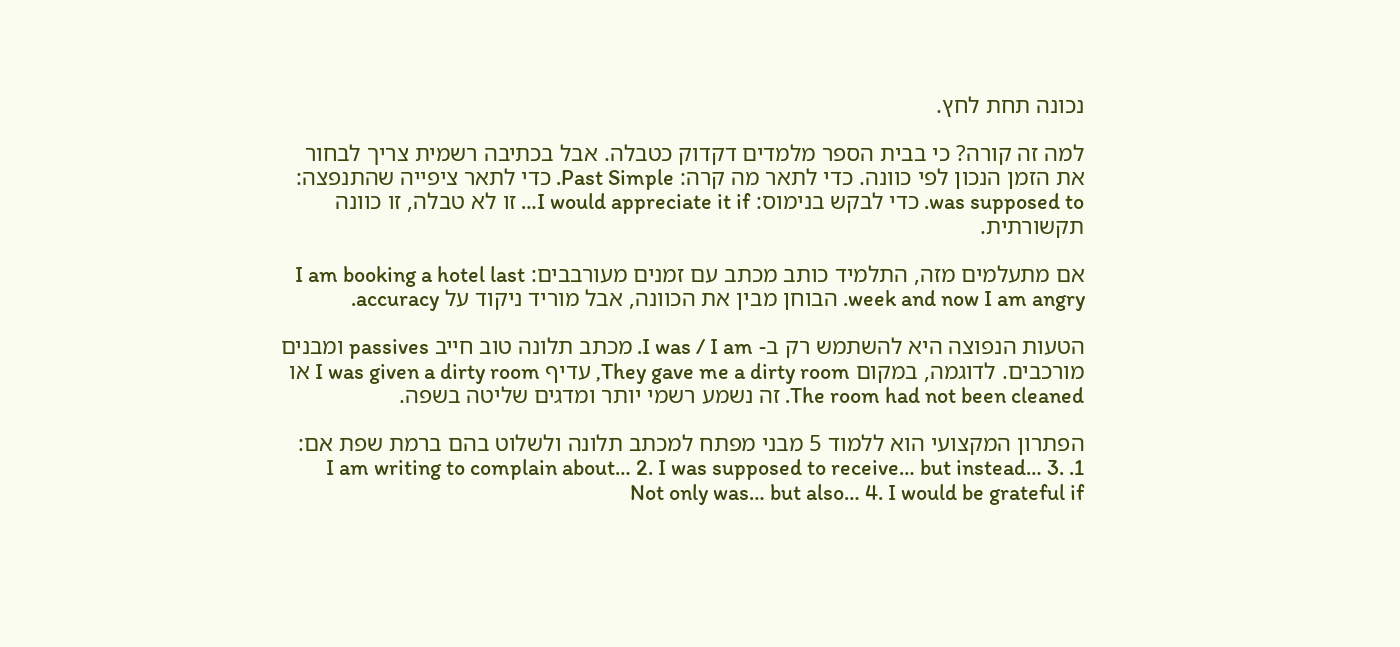נכונה תחת לחץ.

למה זה קורה? כי בבית הספר מלמדים דקדוק כטבלה. אבל בכתיבה רשמית צריך לבחור את הזמן הנכון לפי כוונה. כדי לתאר מה קרה: Past Simple. כדי לתאר ציפייה שהתנפצה: was supposed to. כדי לבקש בנימוס: I would appreciate it if… זו לא טבלה, זו כוונה תקשורתית.

אם מתעלמים מזה, התלמיד כותב מכתב עם זמנים מעורבבים: I am booking a hotel last week and now I am angry. הבוחן מבין את הכוונה, אבל מוריד ניקוד על accuracy.

הטעות הנפוצה היא להשתמש רק ב- I was / I am. מכתב תלונה טוב חייב passives ומבנים מורכבים. לדוגמה, במקום They gave me a dirty room, עדיף I was given a dirty room או The room had not been cleaned. זה נשמע רשמי יותר ומדגים שליטה בשפה.

הפתרון המקצועי הוא ללמוד 5 מבני מפתח למכתב תלונה ולשלוט בהם ברמת שפת אם: 1. I am writing to complain about… 2. I was supposed to receive… but instead… 3. Not only was… but also… 4. I would be grateful if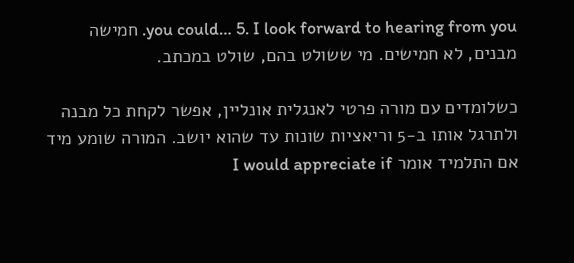you could… 5. I look forward to hearing from you. חמישה מבנים, לא חמישים. מי ששולט בהם, שולט במכתב.

כשלומדים עם מורה פרטי לאנגלית אונליין, אפשר לקחת כל מבנה ולתרגל אותו ב-5 וריאציות שונות עד שהוא יושב. המורה שומע מיד אם התלמיד אומר I would appreciate if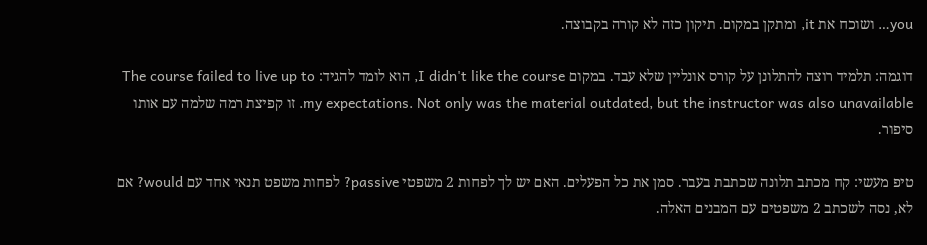you… ושוכח את it, ומתקן במקום. תיקון כזה לא קורה בקבוצה.

דוגמה: תלמיד רוצה להתלונן על קורס אונליין שלא עבד. במקום I didn't like the course, הוא לומד להגיד: The course failed to live up to my expectations. Not only was the material outdated, but the instructor was also unavailable. זו קפיצת רמה שלמה עם אותו סיפור.

טיפ מעשי: קח מכתב תלונה שכתבת בעבר. סמן את כל הפעלים. האם יש לך לפחות 2 משפטי passive? לפחות משפט תנאי אחד עם would? אם לא, נסה לשכתב 2 משפטים עם המבנים האלה.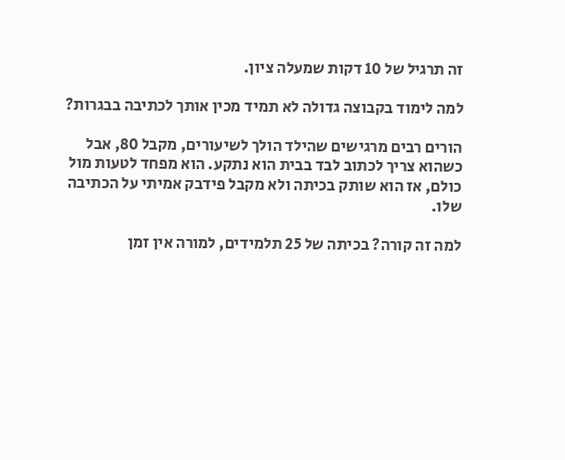זה תרגיל של 10 דקות שמעלה ציון.

למה לימוד בקבוצה גדולה לא תמיד מכין אותך לכתיבה בבגרות?

הורים רבים מרגישים שהילד הולך לשיעורים, מקבל 80, אבל כשהוא צריך לכתוב לבד בבית הוא נתקע. הוא מפחד לטעות מול כולם, אז הוא שותק בכיתה ולא מקבל פידבק אמיתי על הכתיבה שלו.

למה זה קורה? בכיתה של 25 תלמידים, למורה אין זמן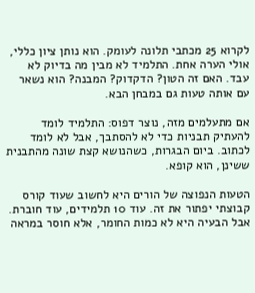לקרוא 25 מכתבי תלונה לעומק. הוא נותן ציון כללי, אולי הערה אחת. התלמיד לא מבין מה בדיוק לא עבד. האם זה הטון? הדקדוק? המבנה? הוא נשאר עם אותה טעות גם במבחן הבא.

אם מתעלמים מזה, נוצר דפוס: התלמיד לומד להעתיק תבניות כדי לא להסתבך, אבל לא לומד לכתוב. ביום הבגרות, כשהנושא קצת שונה מהתבנית ששינן, הוא קופא.

הטעות הנפוצה של הורים היא לחשוב שעוד קורס קבוצתי יפתור את זה. עוד 10 תלמידים, עוד חוברת. אבל הבעיה היא לא כמות החומר, אלא חוסר במראה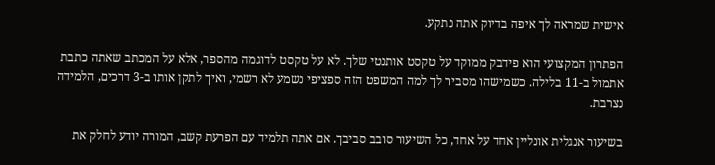אישית שמראה לך איפה בדיוק אתה נתקע.

הפתרון המקצועי הוא פידבק ממוקד על טקסט אותנטי שלך. לא על טקסט לדוגמה מהספר, אלא על המכתב שאתה כתבת אתמול ב-11 בלילה. כשמישהו מסביר לך למה המשפט הזה ספציפי נשמע לא רשמי, ואיך לתקן אותו ב-3 דרכים, הלמידה נצרבת.

בשיעור אנגלית אונליין אחד על אחד, כל השיעור סובב סביבך. אם אתה תלמיד עם הפרעת קשב, המורה יודע לחלק את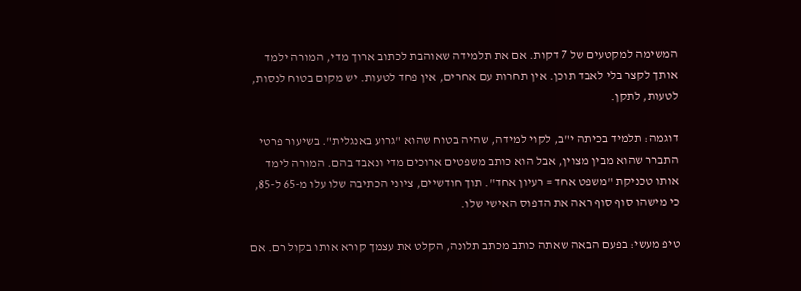המשימה למקטעים של 7 דקות. אם את תלמידה שאוהבת לכתוב ארוך מדי, המורה ילמד אותך לקצר בלי לאבד תוכן. אין תחרות עם אחרים, אין פחד לטעות. יש מקום בטוח לנסות, לטעות, לתקן.

דוגמה: תלמיד בכיתה י"ב, לקוי למידה, שהיה בטוח שהוא "גרוע באנגלית". בשיעור פרטי התברר שהוא מבין מצוין, אבל הוא כותב משפטים ארוכים מדי ונאבד בהם. המורה לימד אותו טכניקת "משפט אחד = רעיון אחד". תוך חודשיים, ציוני הכתיבה שלו עלו מ-65 ל-85, כי מישהו סוף סוף ראה את הדפוס האישי שלו.

טיפ מעשי: בפעם הבאה שאתה כותב מכתב תלונה, הקלט את עצמך קורא אותו בקול רם. אם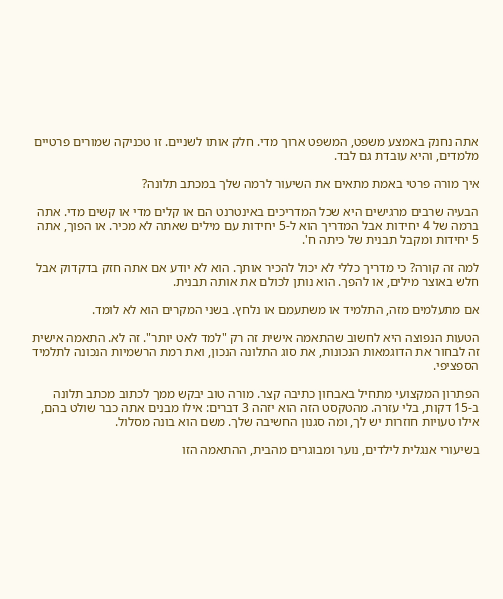אתה נחנק באמצע משפט, המשפט ארוך מדי. חלק אותו לשניים. זו טכניקה שמורים פרטיים מלמדים, והיא עובדת גם לבד.

איך מורה פרטי באמת מתאים את השיעור לרמה שלך במכתב תלונה?

הבעיה שרבים מרגישים היא שכל המדריכים באינטרנט הם או קלים מדי או קשים מדי. אתה ברמה של 4 יחידות אבל המדריך הוא ל-5 יחידות עם מילים שאתה לא מכיר. או הפוך, אתה 5 יחידות ומקבל תבנית של כיתה ח'.

למה זה קורה? כי מדריך כללי לא יכול להכיר אותך. הוא לא יודע אם אתה חזק בדקדוק אבל חלש באוצר מילים, או להפך. הוא נותן לכולם את אותה תבנית.

אם מתעלמים מזה, התלמיד או משתעמם או נלחץ. בשני המקרים הוא לא לומד.

הטעות הנפוצה היא לחשוב שהתאמה אישית זה רק "למד לאט יותר". זה לא. התאמה אישית זה לבחור את הדוגמאות הנכונות, את סוג התלונה הנכון, ואת רמת הרשמיות הנכונה לתלמיד הספציפי.

הפתרון המקצועי מתחיל באבחון כתיבה קצר. מורה טוב יבקש ממך לכתוב מכתב תלונה ב-15 דקות, בלי עזרה. מהטקסט הזה הוא יזהה 3 דברים: אילו מבנים אתה כבר שולט בהם, אילו טעויות חוזרות יש לך, ומה סגנון החשיבה שלך. משם הוא בונה מסלול.

בשיעורי אנגלית לילדים, נוער ומבוגרים מהבית, ההתאמה הזו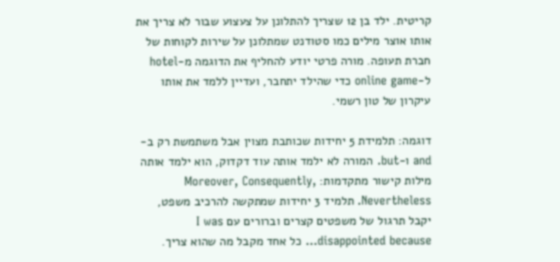קריטית. ילד בן 12 שצריך להתלונן על צעצוע שבור לא צריך את אותו אוצר מילים כמו סטודנט שמתלונן על שירות לקוחות של חברת תעופה. מורה פרטי יודע להחליף את הדוגמה מ-hotel ל-online game כדי שהילד יתחבר, ועדיין ללמד את אותו עיקרון של טון רשמי.

דוגמה: תלמידת 5 יחידות שכותבת מצוין אבל משתמשת רק ב-and ו-but. המורה לא ילמד אותה עוד דקדוק, הוא ילמד אותה מילות קישור מתקדמות: Moreover, Consequently, Nevertheless. תלמיד 3 יחידות שמתקשה להרכיב משפט, יקבל תרגול של משפטים קצרים וברורים עם I was disappointed because… כל אחד מקבל מה שהוא צריך.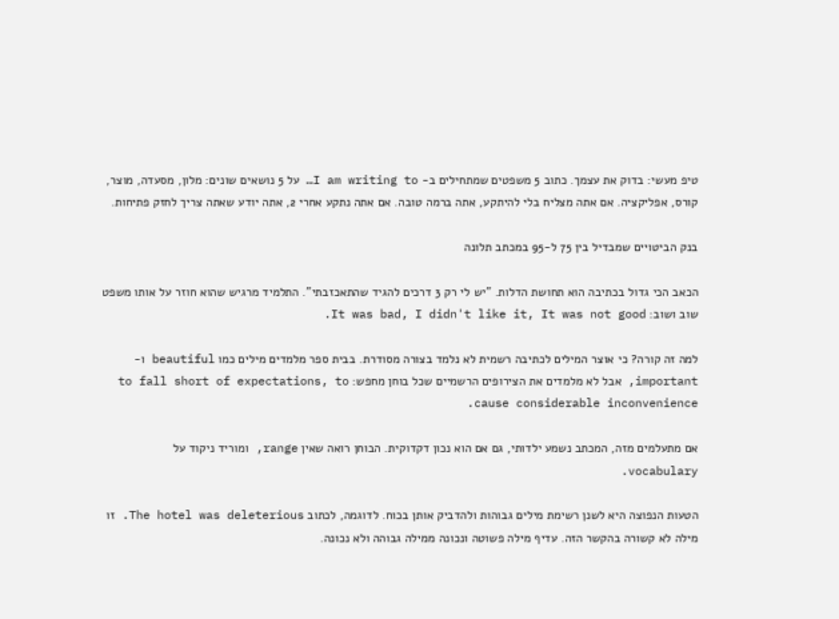טיפ מעשי: בדוק את עצמך. כתוב 5 משפטים שמתחילים ב- I am writing to… על 5 נושאים שונים: מלון, מסעדה, מוצר, קורס, אפליקציה. אם אתה מצליח בלי להיתקע, אתה ברמה טובה. אם אתה נתקע אחרי 2, אתה יודע שאתה צריך לחזק פתיחות.

בנק הביטויים שמבדיל בין 75 ל-95 במכתב תלונה

הכאב הכי גדול בכתיבה הוא תחושת הדלות. "יש לי רק 3 דרכים להגיד שהתאכזבתי". התלמיד מרגיש שהוא חוזר על אותו משפט שוב ושוב: It was bad, I didn't like it, It was not good.

למה זה קורה? כי אוצר המילים לכתיבה רשמית לא נלמד בצורה מסודרת. בבית ספר מלמדים מילים כמו beautiful ו-important, אבל לא מלמדים את הצירופים הרשמיים שכל בוחן מחפש: to fall short of expectations, to cause considerable inconvenience.

אם מתעלמים מזה, המכתב נשמע ילדותי, גם אם הוא נכון דקדוקית. הבוחן רואה שאין range, ומוריד ניקוד על vocabulary.

הטעות הנפוצה היא לשנן רשימת מילים גבוהות ולהדביק אותן בכוח. לדוגמה, לכתוב The hotel was deleterious. זו מילה לא קשורה בהקשר הזה. עדיף מילה פשוטה ונכונה ממילה גבוהה ולא נכונה.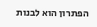הפתרון הוא לבנות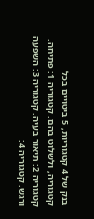בנק של 4 קטגוריות, 5 ביטויים בכל קטגוריה, ולשלוט בהם. קטגוריה 1: פתיחה. קטגוריה 2: תיאור בעיה. קטגוריה 3: השפעה ורגש. קטגוריה 4: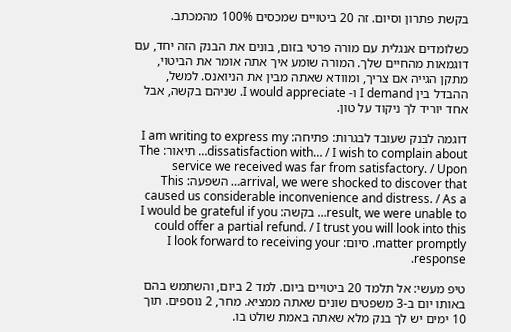בקשת פתרון וסיום. זה 20 ביטויים שמכסים 100% מהמכתב.

כשלומדים אנגלית עם מורה פרטי בזום, בונים את הבנק הזה יחד, עם דוגמאות מהחיים שלך. המורה שומע איך אתה אומר את הביטוי, מתקן הגייה אם צריך, ומוודא שאתה מבין את הניואנס. למשל, ההבדל בין I demand ו- I would appreciate. שניהם בקשה, אבל אחד יוריד לך ניקוד על טון.

דוגמה לבנק שעובד לבגרות: פתיחה: I am writing to express my dissatisfaction with… / I wish to complain about… תיאור: The service we received was far from satisfactory. / Upon arrival, we were shocked to discover that… השפעה: This caused us considerable inconvenience and distress. / As a result, we were unable to… בקשה: I would be grateful if you could offer a partial refund. / I trust you will look into this matter promptly. סיום: I look forward to receiving your response.

טיפ מעשי: אל תלמד 20 ביטויים ביום. למד 2 ביום, והשתמש בהם באותו יום ב-3 משפטים שונים שאתה ממציא. מחר, 2 נוספים. תוך 10 ימים יש לך בנק מלא שאתה באמת שולט בו.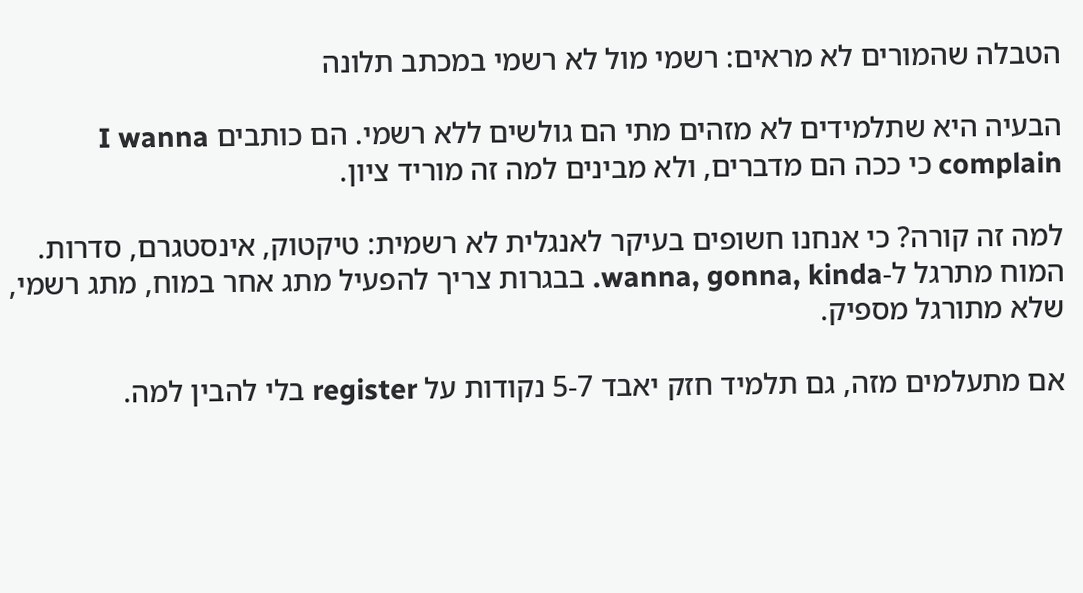הטבלה שהמורים לא מראים: רשמי מול לא רשמי במכתב תלונה

הבעיה היא שתלמידים לא מזהים מתי הם גולשים ללא רשמי. הם כותבים I wanna complain כי ככה הם מדברים, ולא מבינים למה זה מוריד ציון.

למה זה קורה? כי אנחנו חשופים בעיקר לאנגלית לא רשמית: טיקטוק, אינסטגרם, סדרות. המוח מתרגל ל-wanna, gonna, kinda. בבגרות צריך להפעיל מתג אחר במוח, מתג רשמי, שלא מתורגל מספיק.

אם מתעלמים מזה, גם תלמיד חזק יאבד 5-7 נקודות על register בלי להבין למה.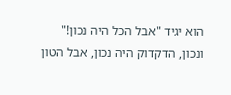הוא יגיד "אבל הכל היה נכון!" ונכון, הדקדוק היה נכון, אבל הטון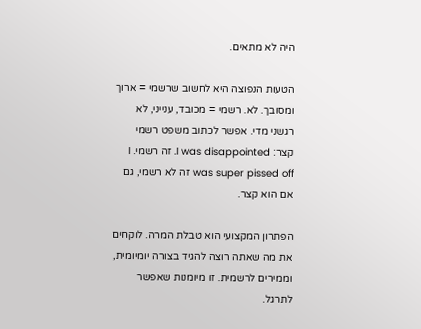היה לא מתאים.

הטעות הנפוצה היא לחשוב שרשמי = ארוך ומסובך. לא. רשמי = מכובד, ענייני, לא רגשני מדי. אפשר לכתוב משפט רשמי קצר: I was disappointed. זה רשמי. I was super pissed off זה לא רשמי, גם אם הוא קצר.

הפתרון המקצועי הוא טבלת המרה. לוקחים את מה שאתה רוצה להגיד בצורה יומיומית, וממירים לרשמית. זו מיומנות שאפשר לתרגל.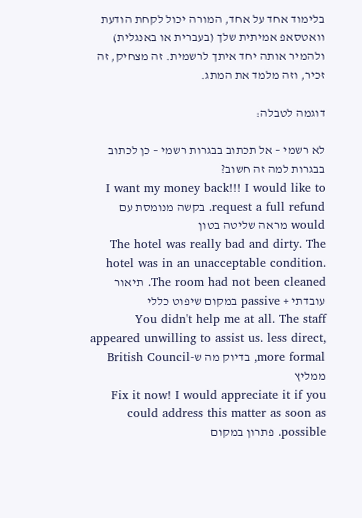בלימוד אחד על אחד, המורה יכול לקחת הודעת וואטסאפ אמיתית שלך (בעברית או באנגלית) ולהמיר אותה יחד איתך לרשמית. זה מצחיק, זה זכיר, וזה מלמד את המתג.

דוגמה לטבלה:

לא רשמי – אל תכתוב בבגרות רשמי – כן לכתוב בבגרות למה זה חשוב?
I want my money back!!! I would like to request a full refund. בקשה מנומסת עם would מראה שליטה בטון
The hotel was really bad and dirty. The hotel was in an unacceptable condition. The room had not been cleaned. תיאור עובדתי + passive במקום שיפוט כללי
You didn't help me at all. The staff appeared unwilling to assist us. less direct, more formal, בדיוק מה ש-British Council ממליץ
Fix it now! I would appreciate it if you could address this matter as soon as possible. פתרון במקום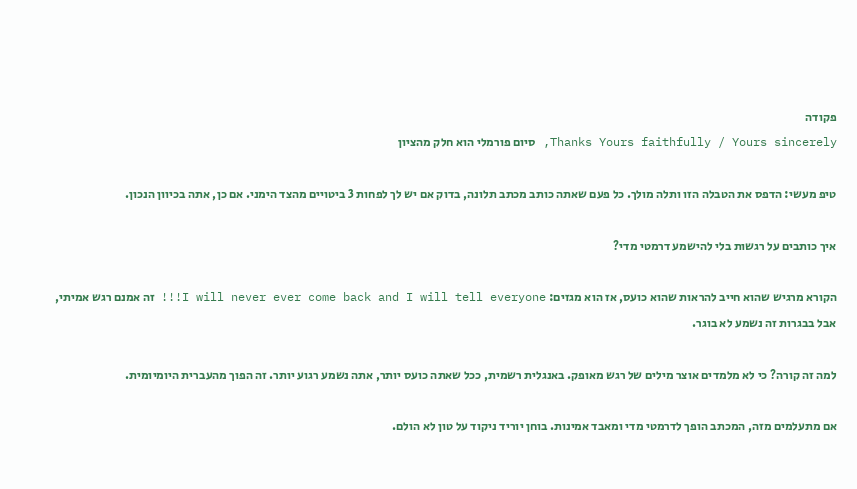פקודה
Thanks Yours faithfully / Yours sincerely, סיום פורמלי הוא חלק מהציון

טיפ מעשי: הדפס את הטבלה הזו ותלה מולך. כל פעם שאתה כותב מכתב תלונה, בדוק אם יש לך לפחות 3 ביטויים מהצד הימני. אם כן, אתה בכיוון הנכון.

איך כותבים על רגשות בלי להישמע דרמטי מדי?

הקורא מרגיש שהוא חייב להראות שהוא כועס, אז הוא מגזים: I will never ever come back and I will tell everyone!!! זה אמנם רגש אמיתי, אבל בבגרות זה נשמע לא בוגר.

למה זה קורה? כי לא מלמדים אוצר מילים של רגש מאופק. באנגלית רשמית, ככל שאתה כועס יותר, אתה נשמע רגוע יותר. זה הפוך מהעברית היומיומית.

אם מתעלמים מזה, המכתב הופך לדרמטי מדי ומאבד אמינות. בוחן יוריד ניקוד על טון לא הולם.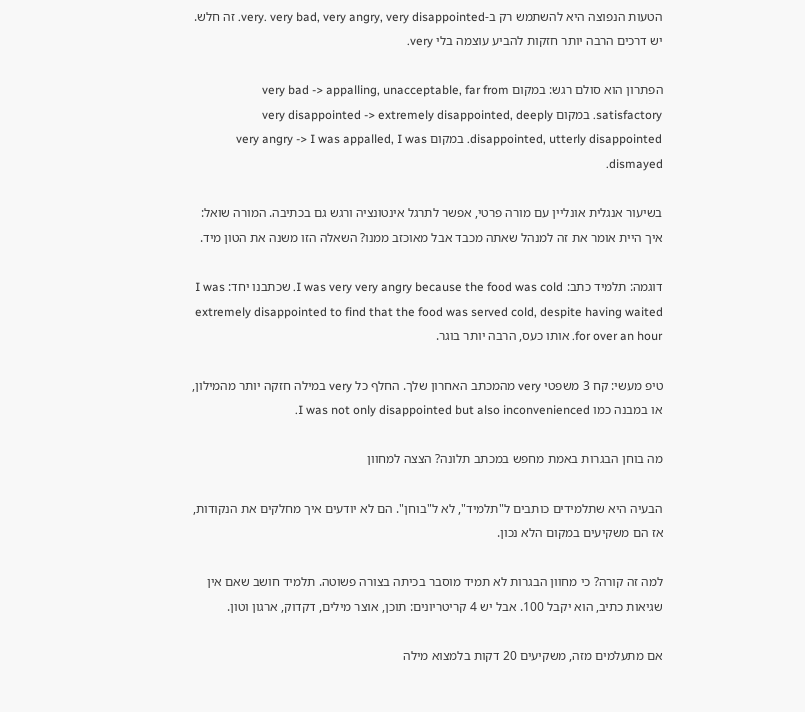הטעות הנפוצה היא להשתמש רק ב-very. very bad, very angry, very disappointed. זה חלש. יש דרכים הרבה יותר חזקות להביע עוצמה בלי very.

הפתרון הוא סולם רגש: במקום very bad -> appalling, unacceptable, far from satisfactory. במקום very disappointed -> extremely disappointed, deeply disappointed, utterly disappointed. במקום very angry -> I was appalled, I was dismayed.

בשיעור אנגלית אונליין עם מורה פרטי, אפשר לתרגל אינטונציה ורגש גם בכתיבה. המורה שואל: איך היית אומר את זה למנהל שאתה מכבד אבל מאוכזב ממנו? השאלה הזו משנה את הטון מיד.

דוגמה: תלמיד כתב: I was very very angry because the food was cold. שכתבנו יחד: I was extremely disappointed to find that the food was served cold, despite having waited for over an hour. אותו כעס, הרבה יותר בוגר.

טיפ מעשי: קח 3 משפטי very מהמכתב האחרון שלך. החלף כל very במילה חזקה יותר מהמילון, או במבנה כמו I was not only disappointed but also inconvenienced.

מה בוחן הבגרות באמת מחפש במכתב תלונה? הצצה למחוון

הבעיה היא שתלמידים כותבים ל"תלמיד", לא ל"בוחן". הם לא יודעים איך מחלקים את הנקודות, אז הם משקיעים במקום הלא נכון.

למה זה קורה? כי מחוון הבגרות לא תמיד מוסבר בכיתה בצורה פשוטה. תלמיד חושב שאם אין שגיאות כתיב, הוא יקבל 100. אבל יש 4 קריטריונים: תוכן, אוצר מילים, דקדוק, ארגון וטון.

אם מתעלמים מזה, משקיעים 20 דקות בלמצוא מילה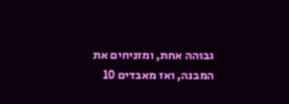גבוהה אחת, ומזניחים את המבנה, ואז מאבדים 10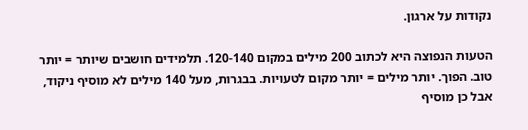נקודות על ארגון.

הטעות הנפוצה היא לכתוב 200 מילים במקום 120-140. תלמידים חושבים שיותר = יותר טוב. הפוך. יותר מילים = יותר מקום לטעויות. בבגרות, מעל 140 מילים לא מוסיף ניקוד, אבל כן מוסיף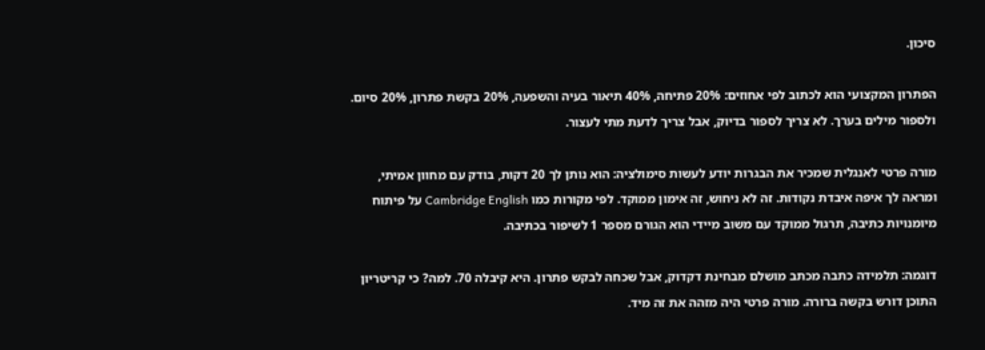סיכון.

הפתרון המקצועי הוא לכתוב לפי אחוזים: 20% פתיחה, 40% תיאור בעיה והשפעה, 20% בקשת פתרון, 20% סיום. ולספור מילים בערך. לא צריך לספור בדיוק, אבל צריך לדעת מתי לעצור.

מורה פרטי לאנגלית שמכיר את הבגרות יודע לעשות סימולציה: הוא נותן לך 20 דקות, בודק עם מחוון אמיתי, ומראה לך איפה איבדת נקודות. זה לא ניחוש, זה אימון ממוקד. לפי מקורות כמו Cambridge English על פיתוח מיומנויות כתיבה, תרגול ממוקד עם משוב מיידי הוא הגורם מספר 1 לשיפור בכתיבה.

דוגמה: תלמידה כתבה מכתב מושלם מבחינת דקדוק, אבל שכחה לבקש פתרון. היא קיבלה 70. למה? כי קריטריון התוכן דורש בקשה ברורה. מורה פרטי היה מזהה את זה מיד.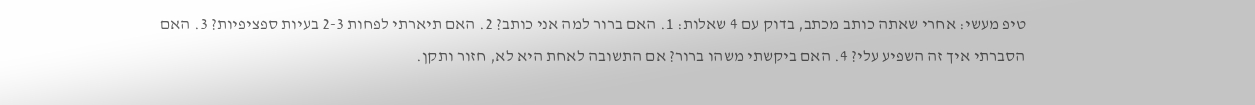טיפ מעשי: אחרי שאתה כותב מכתב, בדוק עם 4 שאלות: 1. האם ברור למה אני כותב? 2. האם תיארתי לפחות 2-3 בעיות ספציפיות? 3. האם הסברתי איך זה השפיע עלי? 4. האם ביקשתי משהו ברור? אם התשובה לאחת היא לא, חזור ותקן.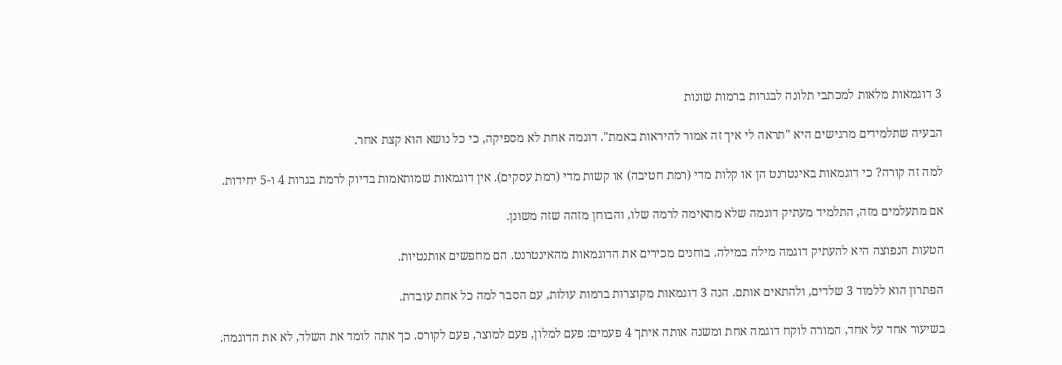3 דוגמאות מלאות למכתבי תלונה לבגרות ברמות שונות

הבעיה שתלמידים מרגישים היא "תראה לי איך זה אמור להיראות באמת". דוגמה אחת לא מספיקה, כי כל נושא הוא קצת אחר.

למה זה קורה? כי דוגמאות באינטרנט הן או קלות מדי (רמת חטיבה) או קשות מדי (רמת עסקים). אין דוגמאות שמותאמות בדיוק לרמת בגרות 4 ו-5 יחידות.

אם מתעלמים מזה, התלמיד מעתיק דוגמה שלא מתאימה לרמה שלו, והבוחן מזהה שזה משונן.

הטעות הנפוצה היא להעתיק דוגמה מילה במילה. בוחנים מכירים את הדוגמאות מהאינטרנט. הם מחפשים אותנטיות.

הפתרון הוא ללמוד 3 שלדים, ולהתאים אותם. הנה 3 דוגמאות מקוצרות ברמות עולות, עם הסבר למה כל אחת עובדת.

בשיעור אחד על אחד, המורה לוקח דוגמה אחת ומשנה אותה איתך 4 פעמים: פעם למלון, פעם למוצר, פעם לקורס. כך אתה לומד את השלד, לא את הדוגמה.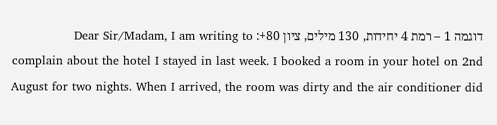דוגמה 1 – רמת 4 יחידות, 130 מילים, ציון 80+: Dear Sir/Madam, I am writing to complain about the hotel I stayed in last week. I booked a room in your hotel on 2nd August for two nights. When I arrived, the room was dirty and the air conditioner did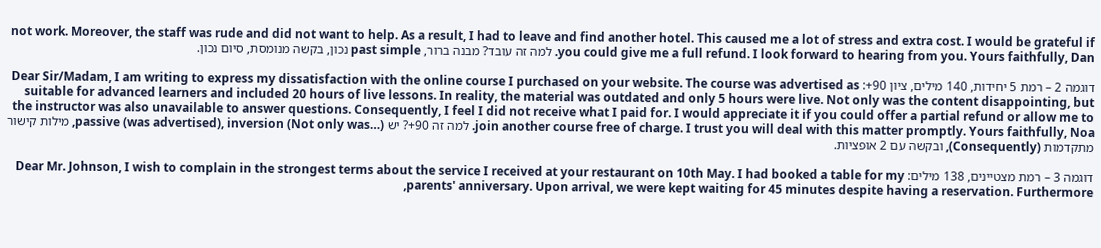not work. Moreover, the staff was rude and did not want to help. As a result, I had to leave and find another hotel. This caused me a lot of stress and extra cost. I would be grateful if you could give me a full refund. I look forward to hearing from you. Yours faithfully, Dan. למה זה עובד? מבנה ברור, past simple נכון, בקשה מנומסת, סיום נכון.

דוגמה 2 – רמת 5 יחידות, 140 מילים, ציון 90+: Dear Sir/Madam, I am writing to express my dissatisfaction with the online course I purchased on your website. The course was advertised as suitable for advanced learners and included 20 hours of live lessons. In reality, the material was outdated and only 5 hours were live. Not only was the content disappointing, but the instructor was also unavailable to answer questions. Consequently, I feel I did not receive what I paid for. I would appreciate it if you could offer a partial refund or allow me to join another course free of charge. I trust you will deal with this matter promptly. Yours faithfully, Noa. למה זה 90+? יש passive (was advertised), inversion (Not only was…), מילות קישור מתקדמות (Consequently), ובקשה עם 2 אופציות.

דוגמה 3 – רמת מצטיינים, 138 מילים: Dear Mr. Johnson, I wish to complain in the strongest terms about the service I received at your restaurant on 10th May. I had booked a table for my parents' anniversary. Upon arrival, we were kept waiting for 45 minutes despite having a reservation. Furthermore,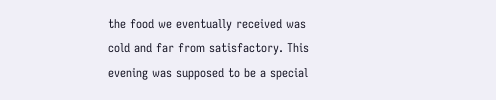the food we eventually received was cold and far from satisfactory. This evening was supposed to be a special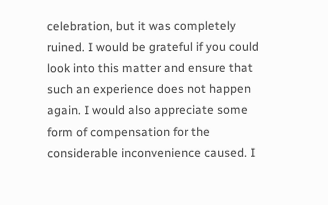celebration, but it was completely ruined. I would be grateful if you could look into this matter and ensure that such an experience does not happen again. I would also appreciate some form of compensation for the considerable inconvenience caused. I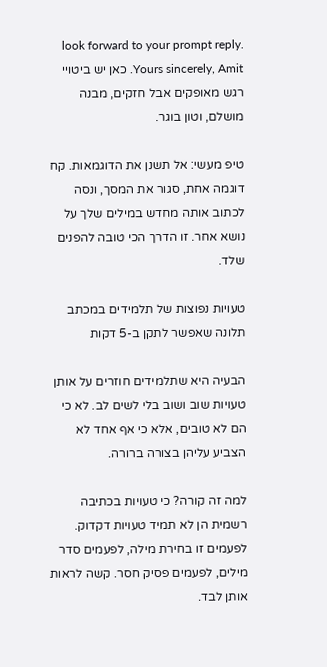look forward to your prompt reply. Yours sincerely, Amit. כאן יש ביטויי רגש מאופקים אבל חזקים, מבנה מושלם, וטון בוגר.

טיפ מעשי: אל תשנן את הדוגמאות. קח דוגמה אחת, סגור את המסך, ונסה לכתוב אותה מחדש במילים שלך על נושא אחר. זו הדרך הכי טובה להפנים שלד.

טעויות נפוצות של תלמידים במכתב תלונה שאפשר לתקן ב-5 דקות

הבעיה היא שתלמידים חוזרים על אותן טעויות שוב ושוב בלי לשים לב. לא כי הם לא טובים, אלא כי אף אחד לא הצביע עליהן בצורה ברורה.

למה זה קורה? כי טעויות בכתיבה רשמית הן לא תמיד טעויות דקדוק. לפעמים זו בחירת מילה, לפעמים סדר מילים, לפעמים פסיק חסר. קשה לראות אותן לבד.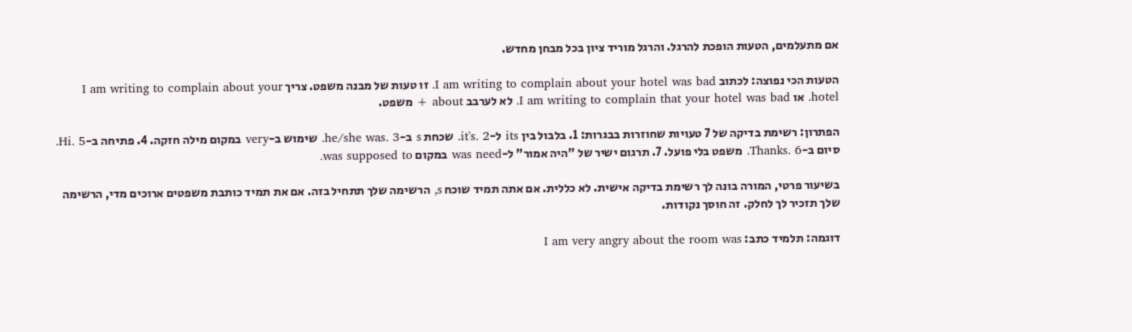אם מתעלמים, הטעות הופכת להרגל. והרגל מוריד ציון בכל מבחן מחדש.

הטעות הכי נפוצה: לכתוב I am writing to complain about your hotel was bad. זו טעות של מבנה משפט. צריך I am writing to complain about your hotel. או I am writing to complain that your hotel was bad. לא לערבב about + משפט.

הפתרון: רשימת בדיקה של 7 טעויות שחוזרות בבגרות: 1. בלבול בין its ל-it's. 2. שכחת s ב-he/she was. 3. שימוש ב-very במקום מילה חזקה. 4. פתיחה ב-Hi. 5. סיום ב-Thanks. 6. משפט בלי פועל. 7. תרגום ישיר של "היה אמור" ל-was need במקום was supposed to.

בשיעור פרטי, המורה בונה לך רשימת בדיקה אישית. לא כללית. אם אתה תמיד שוכח s, הרשימה שלך תתחיל בזה. אם את תמיד כותבת משפטים ארוכים מדי, הרשימה שלך תזכיר לך לחלק. זה חוסך נקודות.

דוגמה: תלמיד כתב: I am very angry about the room was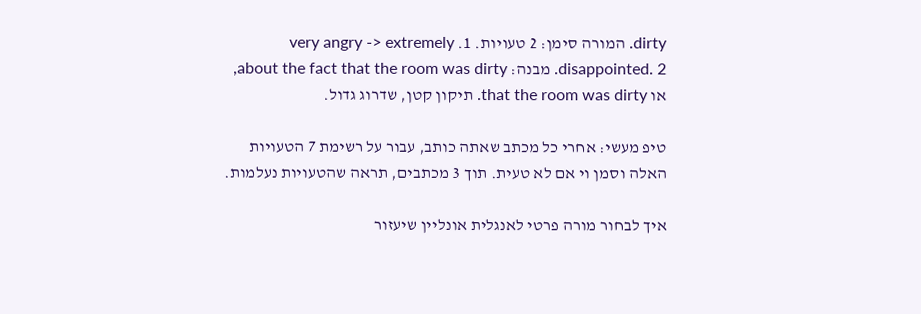dirty. המורה סימן: 2 טעויות. 1. very angry -> extremely disappointed. 2. מבנה: about the fact that the room was dirty, או that the room was dirty. תיקון קטן, שדרוג גדול.

טיפ מעשי: אחרי כל מכתב שאתה כותב, עבור על רשימת 7 הטעויות האלה וסמן וי אם לא טעית. תוך 3 מכתבים, תראה שהטעויות נעלמות.

איך לבחור מורה פרטי לאנגלית אונליין שיעזור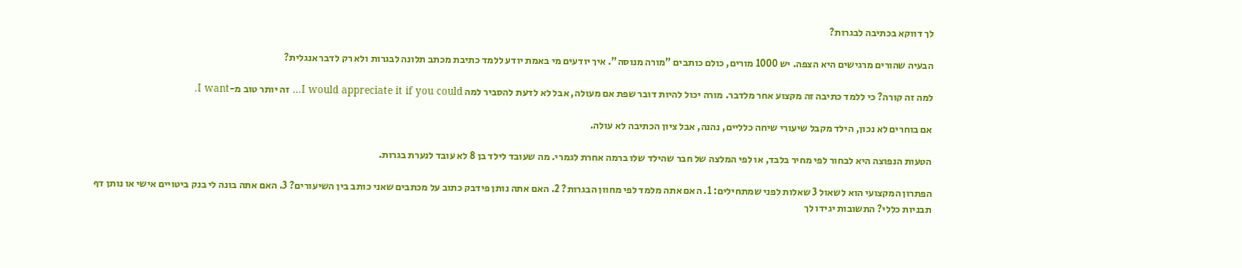לך דווקא בכתיבה לבגרות?

הבעיה שהורים מרגישים היא הצפה. יש 1000 מורים, כולם כותבים "מורה מנוסה". איך יודעים מי באמת יודע ללמד כתיבת מכתב תלונה לבגרות ולא רק לדבר אנגלית?

למה זה קורה? כי ללמד כתיבה זה מקצוע אחר מלדבר. מורה יכול להיות דובר שפת אם מעולה, אבל לא לדעת להסביר למה I would appreciate it if you could… זה יותר טוב מ-I want.

אם בוחרים לא נכון, הילד מקבל שיעורי שיחה כלליים, נהנה, אבל ציון הכתיבה לא עולה.

הטעות הנפוצה היא לבחור לפי מחיר בלבד, או לפי המלצה של חבר שהילד שלו ברמה אחרת לגמרי. מה שעובד לילד בן 8 לא עובד לנערת בגרות.

הפתרון המקצועי הוא לשאול 3 שאלות לפני שמתחילים: 1. האם אתה מלמד לפי מחוון הבגרות? 2. האם אתה נותן פידבק כתוב על מכתבים שאני כותב בין השיעורים? 3. האם אתה בונה לי בנק ביטויים אישי או נותן דף תבניות כללי? התשובות יגידו לך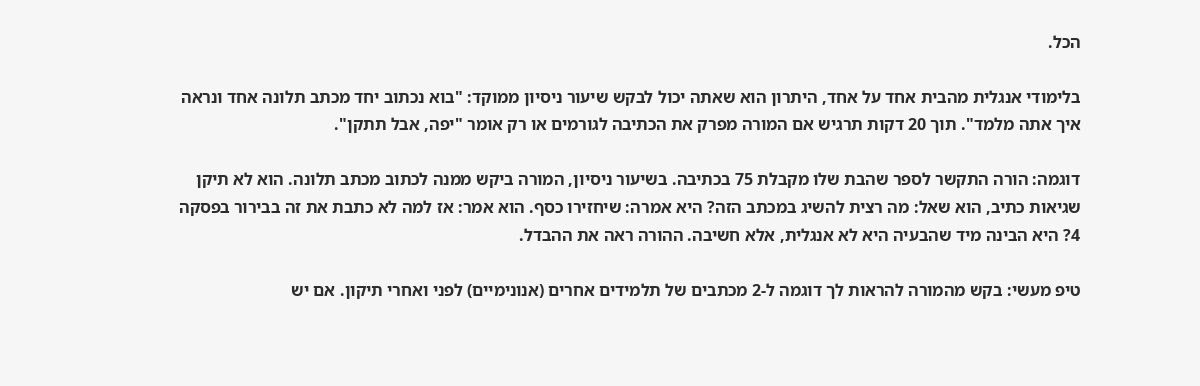הכל.

בלימודי אנגלית מהבית אחד על אחד, היתרון הוא שאתה יכול לבקש שיעור ניסיון ממוקד: "בוא נכתוב יחד מכתב תלונה אחד ונראה איך אתה מלמד". תוך 20 דקות תרגיש אם המורה מפרק את הכתיבה לגורמים או רק אומר "יפה, אבל תתקן".

דוגמה: הורה התקשר לספר שהבת שלו מקבלת 75 בכתיבה. בשיעור ניסיון, המורה ביקש ממנה לכתוב מכתב תלונה. הוא לא תיקן שגיאות כתיב, הוא שאל: מה רצית להשיג במכתב הזה? היא אמרה: שיחזירו כסף. הוא אמר: אז למה לא כתבת את זה בבירור בפסקה 4? היא הבינה מיד שהבעיה היא לא אנגלית, אלא חשיבה. ההורה ראה את ההבדל.

טיפ מעשי: בקש מהמורה להראות לך דוגמה ל-2 מכתבים של תלמידים אחרים (אנונימיים) לפני ואחרי תיקון. אם יש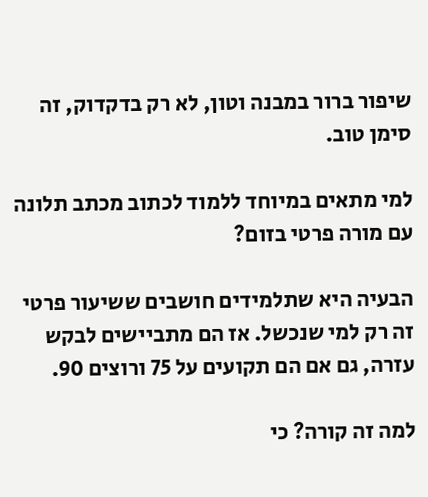שיפור ברור במבנה וטון, לא רק בדקדוק, זה סימן טוב.

למי מתאים במיוחד ללמוד לכתוב מכתב תלונה עם מורה פרטי בזום?

הבעיה היא שתלמידים חושבים ששיעור פרטי זה רק למי שנכשל. אז הם מתביישים לבקש עזרה, גם אם הם תקועים על 75 ורוצים 90.

למה זה קורה? כי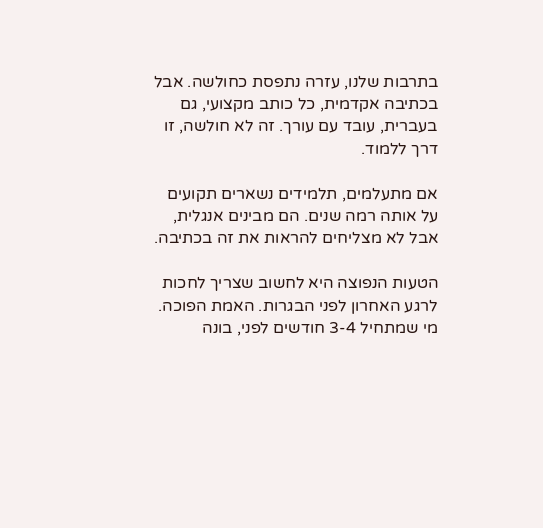בתרבות שלנו, עזרה נתפסת כחולשה. אבל בכתיבה אקדמית, כל כותב מקצועי, גם בעברית, עובד עם עורך. זה לא חולשה, זו דרך ללמוד.

אם מתעלמים, תלמידים נשארים תקועים על אותה רמה שנים. הם מבינים אנגלית, אבל לא מצליחים להראות את זה בכתיבה.

הטעות הנפוצה היא לחשוב שצריך לחכות לרגע האחרון לפני הבגרות. האמת הפוכה. מי שמתחיל 3-4 חודשים לפני, בונה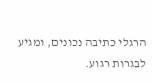הרגלי כתיבה נכונים, ומגיע לבגרות רגוע.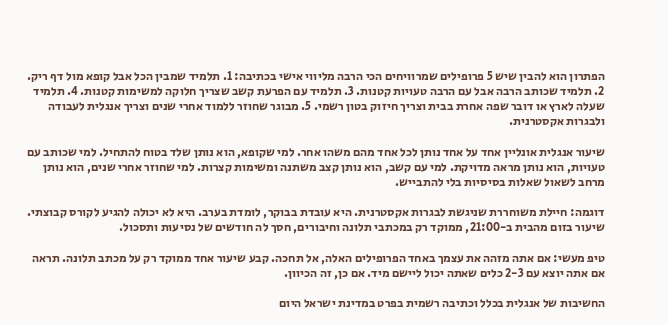הפתרון הוא להבין שיש 5 פרופילים שמרוויחים הכי הרבה מליווי אישי בכתיבה: 1. תלמיד שמבין הכל אבל קופא מול דף ריק. 2. תלמיד שכותב הרבה אבל עם הרבה טעויות קטנות. 3. תלמיד עם הפרעת קשב שצריך חלוקה למשימות קטנות. 4. תלמיד שעלה לארץ או דובר שפה אחרת בבית וצריך חיזוק בטון רשמי. 5. מבוגר שחוזר ללמוד אחרי שנים וצריך אנגלית לעבודה ולבגרות אקסטרנית.

שיעור אנגלית אונליין אחד על אחד נותן לכל אחד מהם משהו אחר. למי שקופא, הוא נותן שלד בטוח להתחיל. למי שכותב עם טעויות, הוא נותן מראה מדויקת. למי עם קשב, הוא נותן קצב משתנה ומשימות קצרות. למי שחוזר אחרי שנים, הוא נותן מרחב לשאול שאלות בסיסיות בלי להתבייש.

דוגמה: חיילת משוחררת שניגשת לבגרות אקסטרנית. היא עובדת בבוקר, לומדת בערב. היא לא יכולה להגיע לקורס קבוצתי. שיעור בזום מהבית ב-21:00, ממוקד רק במכתבי תלונה וחיבורים, חסך לה חודשים של נסיעות ותסכול.

טיפ מעשי: אם אתה מזהה את עצמך באחד הפרופילים האלה, אל תחכה. קבע שיעור אחד ממוקד רק על מכתב תלונה. תראה אם אתה יוצא עם 2-3 כלים שאתה יכול ליישם מיד. אם כן, זה הכיוון.

החשיבות של אנגלית בכלל וכתיבה רשמית בפרט במדינת ישראל היום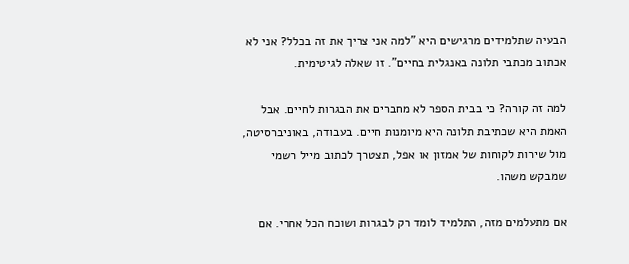הבעיה שתלמידים מרגישים היא "למה אני צריך את זה בכלל? אני לא אכתוב מכתבי תלונה באנגלית בחיים". זו שאלה לגיטימית.

למה זה קורה? כי בבית הספר לא מחברים את הבגרות לחיים. אבל האמת היא שכתיבת תלונה היא מיומנות חיים. בעבודה, באוניברסיטה, מול שירות לקוחות של אמזון או אפל, תצטרך לכתוב מייל רשמי שמבקש משהו.

אם מתעלמים מזה, התלמיד לומד רק לבגרות ושוכח הכל אחרי. אם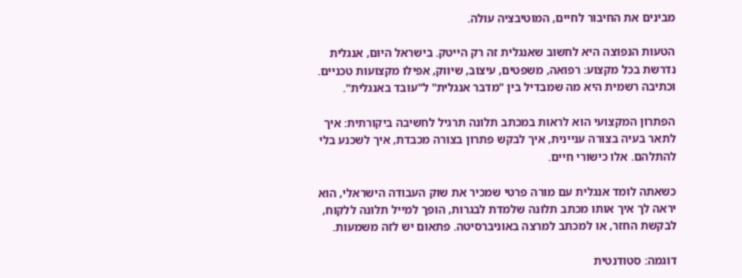מבינים את החיבור לחיים, המוטיבציה עולה.

הטעות הנפוצה היא לחשוב שאנגלית זה רק הייטק. בישראל היום, אנגלית נדרשת בכל מקצוע: רפואה, משפטים, עיצוב, שיווק, אפילו מקצועות טכניים. וכתיבה רשמית היא מה שמבדיל בין "מדבר אנגלית" ל"עובד באנגלית".

הפתרון המקצועי הוא לראות במכתב תלונה תרגיל לחשיבה ביקורתית: איך לתאר בעיה בצורה עניינית, איך לבקש פתרון בצורה מכבדת, איך לשכנע בלי להתלהם. אלו כישורי חיים.

כשאתה לומד אנגלית עם מורה פרטי שמכיר את שוק העבודה הישראלי, הוא יראה לך איך אותו מכתב תלונה שלמדת לבגרות, הופך למייל תלונה ללקוח, לבקשת החזר, או למכתב למרצה באוניברסיטה. פתאום יש לזה משמעות.

דוגמה: סטודנטית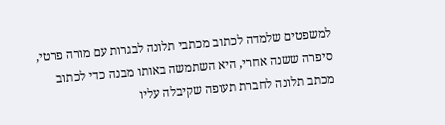למשפטים שלמדה לכתוב מכתבי תלונה לבגרות עם מורה פרטי, סיפרה ששנה אחרי, היא השתמשה באותו מבנה כדי לכתוב מכתב תלונה לחברת תעופה שקיבלה עליו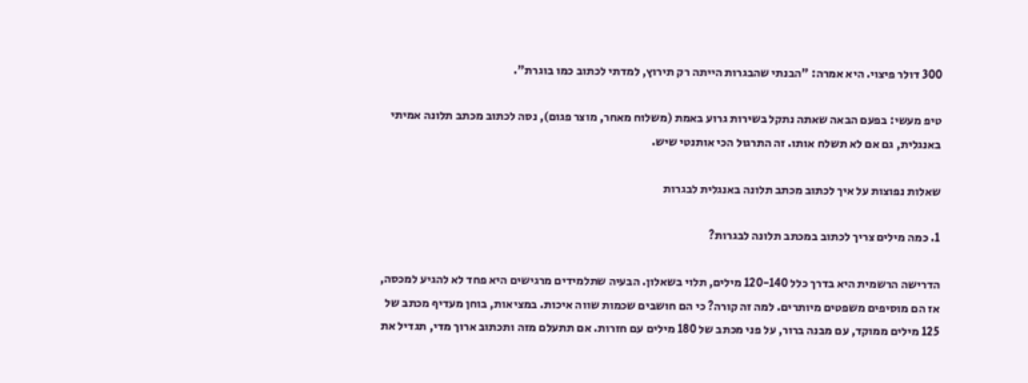300 דולר פיצוי. היא אמרה: "הבנתי שהבגרות הייתה רק תירוץ, למדתי לכתוב כמו בוגרת".

טיפ מעשי: בפעם הבאה שאתה נתקל בשירות גרוע באמת (משלוח מאחר, מוצר פגום), נסה לכתוב מכתב תלונה אמיתי באנגלית, גם אם לא תשלח אותו. זה התרגול הכי אותנטי שיש.

שאלות נפוצות על איך לכתוב מכתב תלונה באנגלית לבגרות

1. כמה מילים צריך לכתוב במכתב תלונה לבגרות?

הדרישה הרשמית היא בדרך כלל 120-140 מילים, תלוי בשאלון. הבעיה שתלמידים מרגישים היא פחד לא להגיע למכסה, אז הם מוסיפים משפטים מיותרים. למה זה קורה? כי הם חושבים שכמות שווה איכות. במציאות, בוחן מעדיף מכתב של 125 מילים ממוקד, עם מבנה ברור, על פני מכתב של 180 מילים עם חזרות. אם תתעלם מזה ותכתוב ארוך מדי, תגדיל את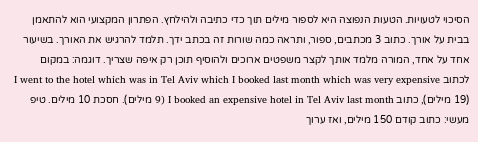הסיכוי לטעויות. הטעות הנפוצה היא לספור מילים תוך כדי כתיבה ולהילחץ. הפתרון המקצועי הוא להתאמן בבית על אורך. כתוב 3 מכתבים, ספור, ותראה כמה שורות זה בכתב ידך. תלמד להרגיש את האורך. בשיעור אחד על אחד, המורה מלמד אותך לקצר משפטים ארוכים ולהוסיף תוכן רק איפה שצריך. דוגמה: במקום לכתוב I went to the hotel which was in Tel Aviv which I booked last month which was very expensive (19 מילים), כתוב I booked an expensive hotel in Tel Aviv last month (9 מילים). חסכת 10 מילים. טיפ מעשי: כתוב קודם 150 מילים, ואז ערוך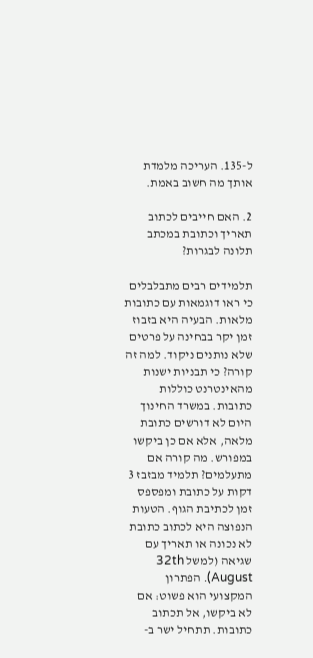ל-135. העריכה מלמדת אותך מה חשוב באמת.

2. האם חייבים לכתוב תאריך וכתובת במכתב תלונה לבגרות?

תלמידים רבים מתבלבלים כי ראו דוגמאות עם כתובות מלאות. הבעיה היא בזבוז זמן יקר בבחינה על פרטים שלא נותנים ניקוד. למה זה קורה? כי תבניות ישנות מהאינטרנט כוללות כתובות. במשרד החינוך היום לא דורשים כתובת מלאה, אלא אם כן ביקשו במפורש. מה קורה אם מתעלמים? תלמיד מבזבז 3 דקות על כתובת ומפספס זמן לכתיבת הגוף. הטעות הנפוצה היא לכתוב כתובת לא נכונה או תאריך עם שגיאה (למשל 32th August). הפתרון המקצועי הוא פשוט: אם לא ביקשו, אל תכתוב כתובות. תתחיל ישר ב-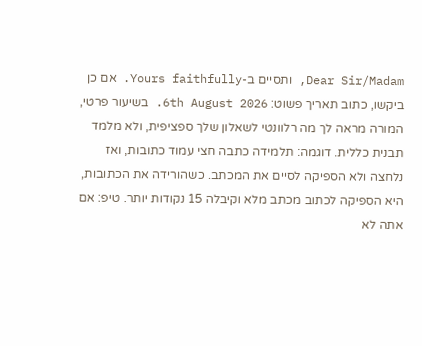Dear Sir/Madam, ותסיים ב-Yours faithfully. אם כן ביקשו, כתוב תאריך פשוט: 6th August 2026. בשיעור פרטי, המורה מראה לך מה רלוונטי לשאלון שלך ספציפית, ולא מלמד תבנית כללית. דוגמה: תלמידה כתבה חצי עמוד כתובות, ואז נלחצה ולא הספיקה לסיים את המכתב. כשהורידה את הכתובות, היא הספיקה לכתוב מכתב מלא וקיבלה 15 נקודות יותר. טיפ: אם אתה לא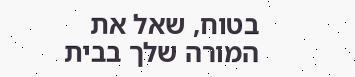בטוח, שאל את המורה שלך בבית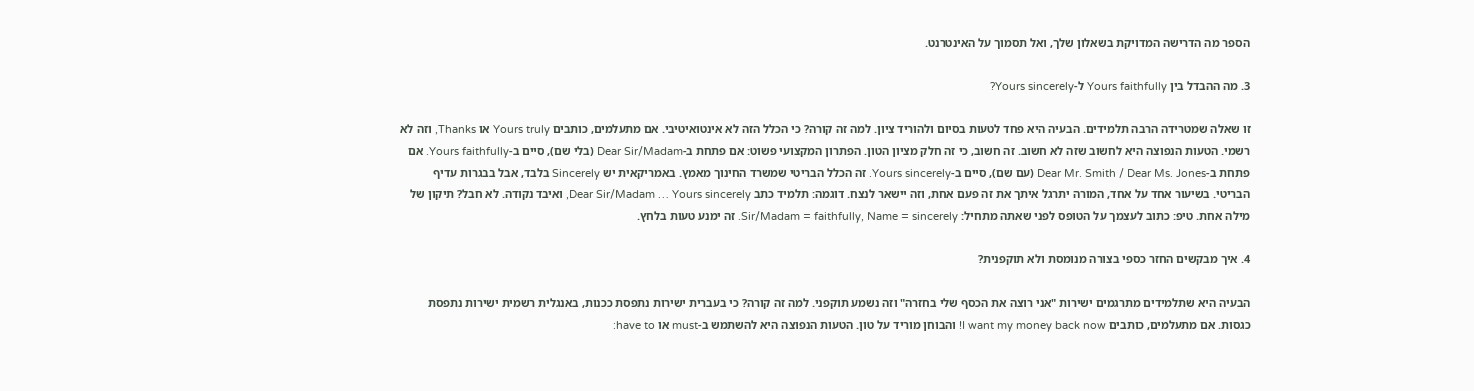הספר מה הדרישה המדויקת בשאלון שלך, ואל תסמוך על האינטרנט.

3. מה ההבדל בין Yours faithfully ל-Yours sincerely?

זו שאלה שמטרידה הרבה תלמידים. הבעיה היא פחד לטעות בסיום ולהוריד ציון. למה זה קורה? כי הכלל הזה לא אינטואיטיבי. אם מתעלמים, כותבים Yours truly או Thanks, וזה לא רשמי. הטעות הנפוצה היא לחשוב שזה לא חשוב. זה חשוב, כי זה חלק מציון הטון. הפתרון המקצועי פשוט: אם פתחת ב-Dear Sir/Madam (בלי שם), סיים ב-Yours faithfully. אם פתחת ב-Dear Mr. Smith / Dear Ms. Jones (עם שם), סיים ב-Yours sincerely. זה הכלל הבריטי שמשרד החינוך מאמץ. באמריקאית יש Sincerely בלבד, אבל בבגרות עדיף הבריטי. בשיעור אחד על אחד, המורה יתרגל איתך את זה פעם אחת, וזה יישאר לנצח. דוגמה: תלמיד כתב Dear Sir/Madam … Yours sincerely, ואיבד נקודה. לא חבל? תיקון של מילה אחת. טיפ: כתוב לעצמך על הטופס לפני שאתה מתחיל: Sir/Madam = faithfully, Name = sincerely. זה ימנע טעות בלחץ.

4. איך מבקשים החזר כספי בצורה מנומסת ולא תוקפנית?

הבעיה היא שתלמידים מתרגמים ישירות "אני רוצה את הכסף שלי בחזרה" וזה נשמע תוקפני. למה זה קורה? כי בעברית ישירות נתפסת ככנות, באנגלית רשמית ישירות נתפסת כגסות. אם מתעלמים, כותבים I want my money back now! והבוחן מוריד על טון. הטעות הנפוצה היא להשתמש ב-must או have to: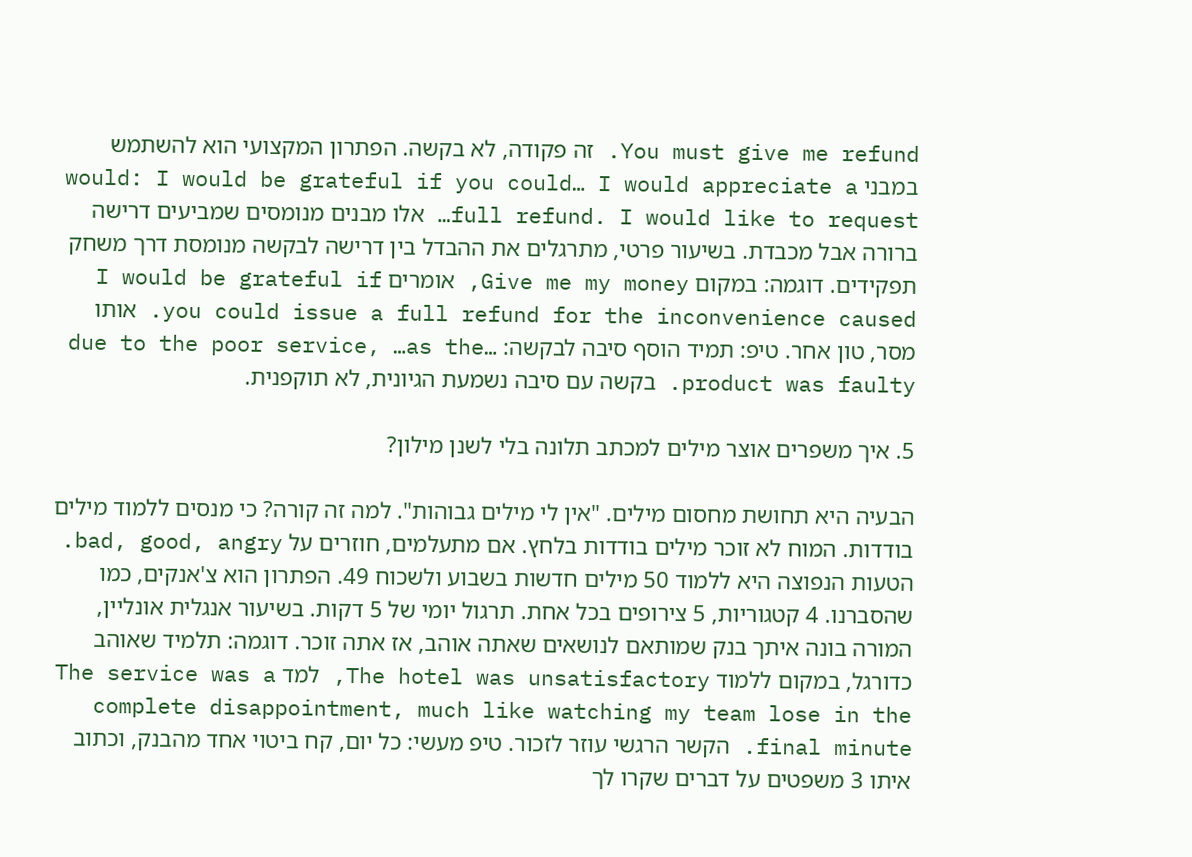You must give me refund. זה פקודה, לא בקשה. הפתרון המקצועי הוא להשתמש במבני would: I would be grateful if you could… I would appreciate a full refund. I would like to request… אלו מבנים מנומסים שמביעים דרישה ברורה אבל מכבדת. בשיעור פרטי, מתרגלים את ההבדל בין דרישה לבקשה מנומסת דרך משחק תפקידים. דוגמה: במקום Give me my money, אומרים I would be grateful if you could issue a full refund for the inconvenience caused. אותו מסר, טון אחר. טיפ: תמיד הוסף סיבה לבקשה: …due to the poor service, …as the product was faulty. בקשה עם סיבה נשמעת הגיונית, לא תוקפנית.

5. איך משפרים אוצר מילים למכתב תלונה בלי לשנן מילון?

הבעיה היא תחושת מחסום מילים. "אין לי מילים גבוהות". למה זה קורה? כי מנסים ללמוד מילים בודדות. המוח לא זוכר מילים בודדות בלחץ. אם מתעלמים, חוזרים על bad, good, angry. הטעות הנפוצה היא ללמוד 50 מילים חדשות בשבוע ולשכוח 49. הפתרון הוא צ'אנקים, כמו שהסברנו. 4 קטגוריות, 5 צירופים בכל אחת. תרגול יומי של 5 דקות. בשיעור אנגלית אונליין, המורה בונה איתך בנק שמותאם לנושאים שאתה אוהב, אז אתה זוכר. דוגמה: תלמיד שאוהב כדורגל, במקום ללמוד The hotel was unsatisfactory, למד The service was a complete disappointment, much like watching my team lose in the final minute. הקשר הרגשי עוזר לזכור. טיפ מעשי: כל יום, קח ביטוי אחד מהבנק, וכתוב איתו 3 משפטים על דברים שקרו לך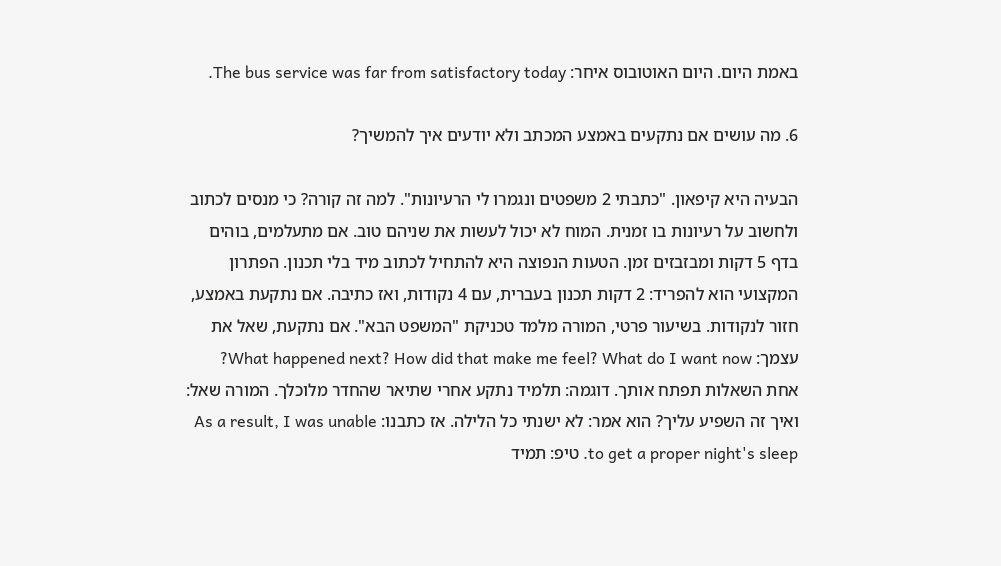באמת היום. היום האוטובוס איחר: The bus service was far from satisfactory today.

6. מה עושים אם נתקעים באמצע המכתב ולא יודעים איך להמשיך?

הבעיה היא קיפאון. "כתבתי 2 משפטים ונגמרו לי הרעיונות". למה זה קורה? כי מנסים לכתוב ולחשוב על רעיונות בו זמנית. המוח לא יכול לעשות את שניהם טוב. אם מתעלמים, בוהים בדף 5 דקות ומבזבזים זמן. הטעות הנפוצה היא להתחיל לכתוב מיד בלי תכנון. הפתרון המקצועי הוא להפריד: 2 דקות תכנון בעברית, עם 4 נקודות, ואז כתיבה. אם נתקעת באמצע, חזור לנקודות. בשיעור פרטי, המורה מלמד טכניקת "המשפט הבא". אם נתקעת, שאל את עצמך: What happened next? How did that make me feel? What do I want now? אחת השאלות תפתח אותך. דוגמה: תלמיד נתקע אחרי שתיאר שהחדר מלוכלך. המורה שאל: ואיך זה השפיע עליך? הוא אמר: לא ישנתי כל הלילה. אז כתבנו: As a result, I was unable to get a proper night's sleep. טיפ: תמיד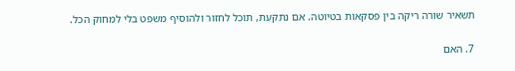תשאיר שורה ריקה בין פסקאות בטיוטה. אם נתקעת, תוכל לחזור ולהוסיף משפט בלי למחוק הכל.

7. האם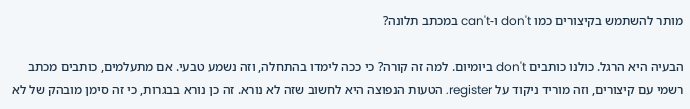מותר להשתמש בקיצורים כמו don't ו-can't במכתב תלונה?

הבעיה היא הרגל. כולנו כותבים don't ביומיום. למה זה קורה? כי ככה לימדו בהתחלה, וזה נשמע טבעי. אם מתעלמים, כותבים מכתב רשמי עם קיצורים, וזה מוריד ניקוד על register. הטעות הנפוצה היא לחשוב שזה לא נורא. זה כן נורא בבגרות, כי זה סימן מובהק של לא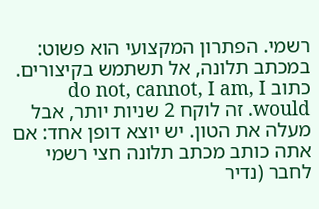רשמי. הפתרון המקצועי הוא פשוט: במכתב תלונה, אל תשתמש בקיצורים. כתוב do not, cannot, I am, I would. זה לוקח 2 שניות יותר, אבל מעלה את הטון. יש יוצא דופן אחד: אם אתה כותב מכתב תלונה חצי רשמי לחבר (נדיר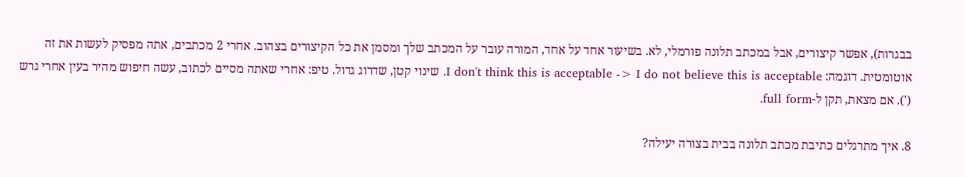בבגרות), אפשר קיצורים, אבל במכתב תלונה פורמלי, לא. בשיעור אחד על אחד, המורה עובר על המכתב שלך ומסמן את כל הקיצורים בצהוב. אחרי 2 מכתבים, אתה מפסיק לעשות את זה אוטומטית. דוגמה: I don't think this is acceptable -> I do not believe this is acceptable. שינוי קטן, שדרוג גדול. טיפ: אחרי שאתה מסיים לכתוב, עשה חיפוש מהיר בעין אחרי גרש ('). אם מצאת, תקן ל-full form.

8. איך מתרגלים כתיבת מכתב תלונה בבית בצורה יעילה?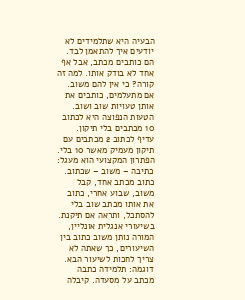הבעיה היא שתלמידים לא יודעים איך להתאמן לבד. הם כותבים מכתב, אבל אף אחד לא בודק אותו. למה זה קורה? כי אין להם משוב. אם מתעלמים, כותבים את אותן טעויות שוב ושוב. הטעות הנפוצה היא לכתוב 10 מכתבים בלי תיקון. עדיף לכתוב 2 מכתבים עם תיקון מעמיק מאשר 10 בלי. הפתרון המקצועי הוא מעגל: כתיבה – משוב – שכתוב. כתוב מכתב אחד, קבל משוב, שבוע אחרי, כתוב את אותו מכתב שוב בלי להסתכל, ותראה אם תיקנת. בשיעורי אנגלית אונליין, המורה נותן משוב כתוב בין השיעורים, כך שאתה לא צריך לחכות לשיעור הבא. דוגמה: תלמידה כתבה מכתב על מסעדה. קיבלה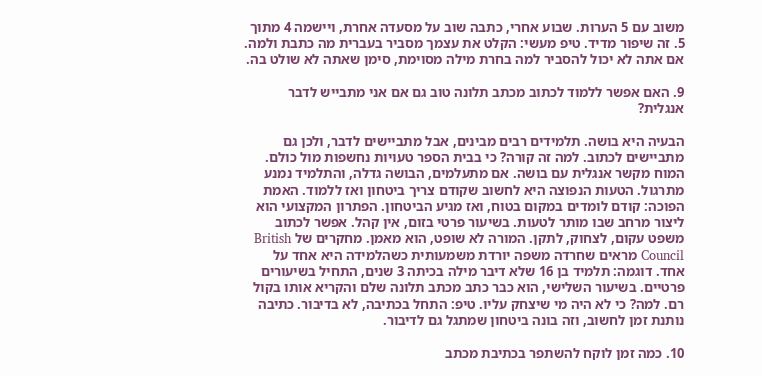משוב עם 5 הערות. שבוע אחרי, כתבה שוב על מסעדה אחרת, ויישמה 4 מתוך 5. זה שיפור מדיד. טיפ מעשי: הקלט את עצמך מסביר בעברית מה כתבת ולמה. אם אתה לא יכול להסביר למה בחרת מילה מסוימת, סימן שאתה לא שולט בה.

9. האם אפשר ללמוד לכתוב מכתב תלונה טוב גם אם אני מתבייש לדבר אנגלית?

הבעיה היא בושה. תלמידים רבים מבינים, אבל מתביישים לדבר, ולכן גם מתביישים לכתוב. למה זה קורה? כי בבית הספר טעויות נחשפות מול כולם. המוח מקשר אנגלית עם בושה. אם מתעלמים, הבושה גדלה, והתלמיד נמנע מתרגול. הטעות הנפוצה היא לחשוב שקודם צריך ביטחון ואז ללמוד. האמת הפוכה: קודם לומדים במקום בטוח, ואז מגיע הביטחון. הפתרון המקצועי הוא ליצור מרחב שבו מותר לטעות. בשיעור פרטי בזום, אין קהל. אפשר לכתוב משפט עקום, לצחוק, לתקן. המורה לא שופט, הוא מאמן. מחקרים של British Council מראים שחרדה משפה יורדת משמעותית כשהלמידה היא אחד על אחד. דוגמה: תלמיד בן 16 שלא דיבר מילה בכיתה 3 שנים, התחיל בשיעורים פרטיים. בשיעור השלישי, הוא כבר כתב מכתב תלונה שלם והקריא אותו בקול רם. למה? כי לא היה מי שיצחק עליו. טיפ: התחל בכתיבה, לא בדיבור. כתיבה נותנת זמן לחשוב, וזה בונה ביטחון שמתגל גם לדיבור.

10. כמה זמן לוקח להשתפר בכתיבת מכתב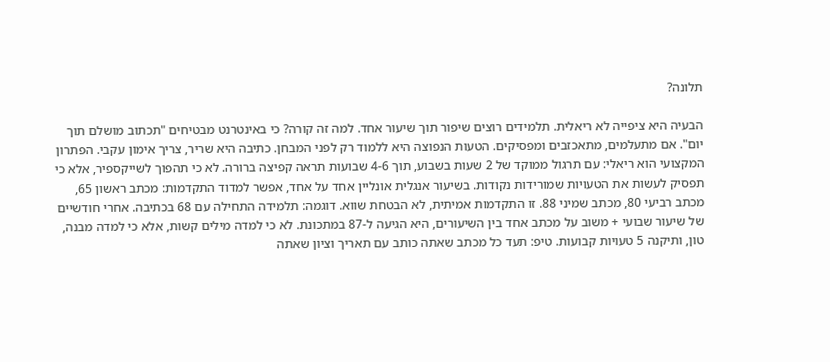תלונה?

הבעיה היא ציפייה לא ריאלית. תלמידים רוצים שיפור תוך שיעור אחד. למה זה קורה? כי באינטרנט מבטיחים "תכתוב מושלם תוך יום". אם מתעלמים, מתאכזבים ומפסיקים. הטעות הנפוצה היא ללמוד רק לפני המבחן. כתיבה היא שריר, צריך אימון עקבי. הפתרון המקצועי הוא ריאלי: עם תרגול ממוקד של 2 שעות בשבוע, תוך 4-6 שבועות תראה קפיצה ברורה. לא כי תהפוך לשייקספיר, אלא כי תפסיק לעשות את הטעויות שמורידות נקודות. בשיעור אנגלית אונליין אחד על אחד, אפשר למדוד התקדמות: מכתב ראשון 65, מכתב רביעי 80, מכתב שמיני 88. זו התקדמות אמיתית, לא הבטחת שווא. דוגמה: תלמידה התחילה עם 68 בכתיבה. אחרי חודשיים של שיעור שבועי + משוב על מכתב אחד בין השיעורים, היא הגיעה ל-87 במתכונת. לא כי למדה מילים קשות, אלא כי למדה מבנה, טון, ותיקנה 5 טעויות קבועות. טיפ: תעד כל מכתב שאתה כותב עם תאריך וציון שאתה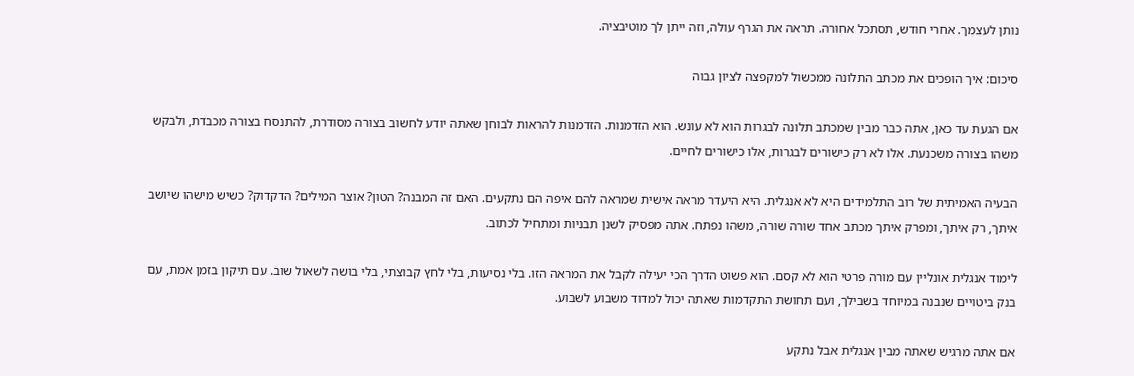נותן לעצמך. אחרי חודש, תסתכל אחורה. תראה את הגרף עולה, וזה ייתן לך מוטיבציה.

סיכום: איך הופכים את מכתב התלונה ממכשול למקפצה לציון גבוה

אם הגעת עד כאן, אתה כבר מבין שמכתב תלונה לבגרות הוא לא עונש. הוא הזדמנות. הזדמנות להראות לבוחן שאתה יודע לחשוב בצורה מסודרת, להתנסח בצורה מכבדת, ולבקש משהו בצורה משכנעת. אלו לא רק כישורים לבגרות, אלו כישורים לחיים.

הבעיה האמיתית של רוב התלמידים היא לא אנגלית. היא היעדר מראה אישית שמראה להם איפה הם נתקעים. האם זה המבנה? הטון? אוצר המילים? הדקדוק? כשיש מישהו שיושב איתך, רק איתך, ומפרק איתך מכתב אחד שורה שורה, משהו נפתח. אתה מפסיק לשנן תבניות ומתחיל לכתוב.

לימוד אנגלית אונליין עם מורה פרטי הוא לא קסם. הוא פשוט הדרך הכי יעילה לקבל את המראה הזו. בלי נסיעות, בלי לחץ קבוצתי, בלי בושה לשאול שוב. עם תיקון בזמן אמת, עם בנק ביטויים שנבנה במיוחד בשבילך, ועם תחושת התקדמות שאתה יכול למדוד משבוע לשבוע.

אם אתה מרגיש שאתה מבין אנגלית אבל נתקע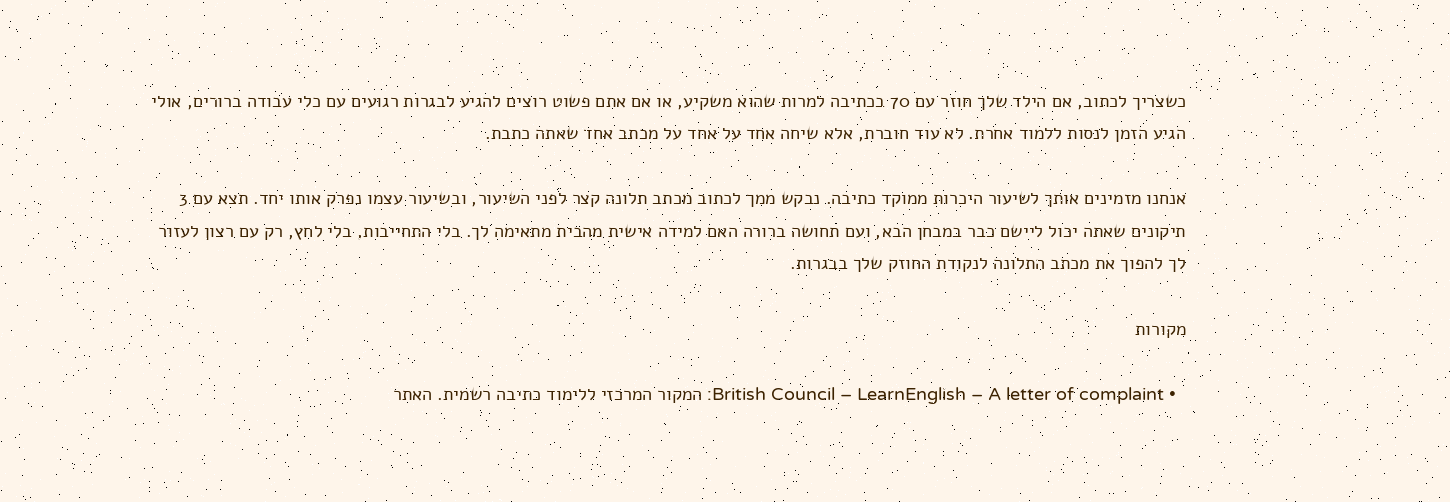כשצריך לכתוב, אם הילד שלך חוזר עם 70 בכתיבה למרות שהוא משקיע, או אם אתם פשוט רוצים להגיע לבגרות רגועים עם כלי עבודה ברורים, אולי הגיע הזמן לנסות ללמוד אחרת. לא עוד חוברת, אלא שיחה אחד על אחד על מכתב אחד שאתה כתבת.

אנחנו מזמינים אותך לשיעור היכרות ממוקד כתיבה. נבקש ממך לכתוב מכתב תלונה קצר לפני השיעור, ובשיעור עצמו נפרק אותו יחד. תצא עם 3 תיקונים שאתה יכול ליישם כבר במבחן הבא, ועם תחושה ברורה האם למידה אישית מהבית מתאימה לך. בלי התחייבות, בלי לחץ, רק עם רצון לעזור לך להפוך את מכתב התלונה לנקודת החוזק שלך בבגרות.

מקורות

  • British Council – LearnEnglish – A letter of complaint: המקור המרכזי ללימוד כתיבה רשמית. האתר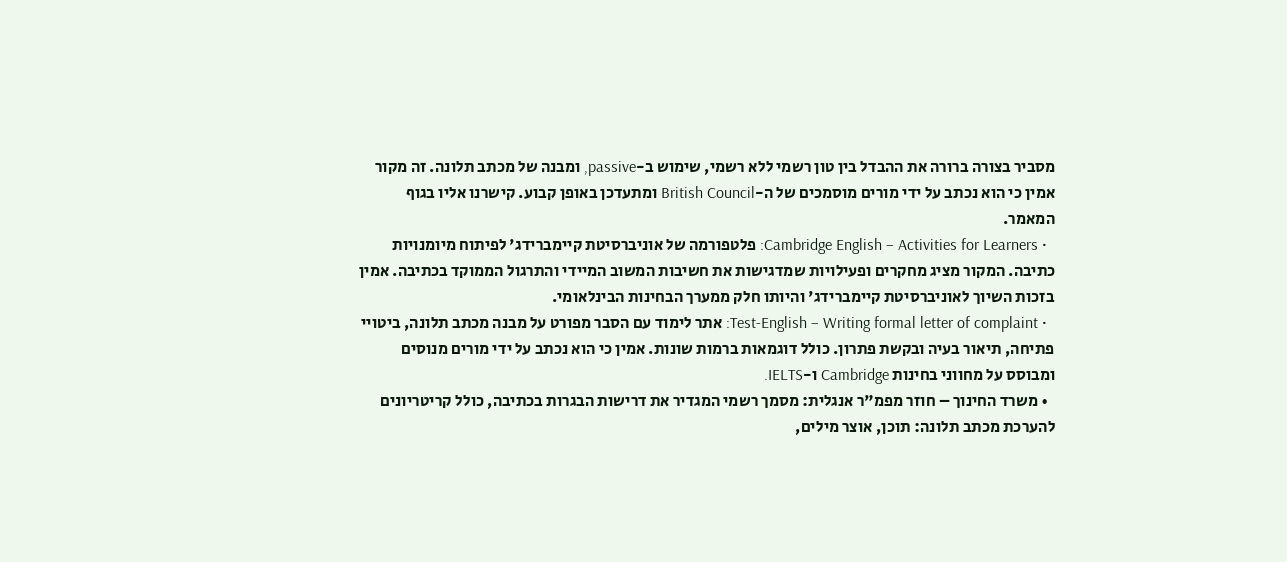מסביר בצורה ברורה את ההבדל בין טון רשמי ללא רשמי, שימוש ב-passive, ומבנה של מכתב תלונה. זה מקור אמין כי הוא נכתב על ידי מורים מוסמכים של ה-British Council ומתעדכן באופן קבוע. קישרנו אליו בגוף המאמר.
  • Cambridge English – Activities for Learners: פלטפורמה של אוניברסיטת קיימברידג' לפיתוח מיומנויות כתיבה. המקור מציג מחקרים ופעילויות שמדגישות את חשיבות המשוב המיידי והתרגול הממוקד בכתיבה. אמין בזכות השיוך לאוניברסיטת קיימברידג' והיותו חלק ממערך הבחינות הבינלאומי.
  • Test-English – Writing formal letter of complaint: אתר לימוד עם הסבר מפורט על מבנה מכתב תלונה, ביטויי פתיחה, תיאור בעיה ובקשת פתרון. כולל דוגמאות ברמות שונות. אמין כי הוא נכתב על ידי מורים מנוסים ומבוסס על מחווני בחינות Cambridge ו-IELTS.
  • משרד החינוך – חוזר מפמ"ר אנגלית: מסמך רשמי המגדיר את דרישות הבגרות בכתיבה, כולל קריטריונים להערכת מכתב תלונה: תוכן, אוצר מילים,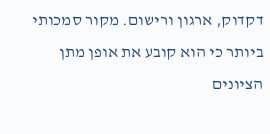דקדוק, ארגון ורישום. מקור סמכותי ביותר כי הוא קובע את אופן מתן הציונים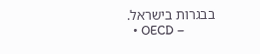בבגרות בישראל.
  • OECD –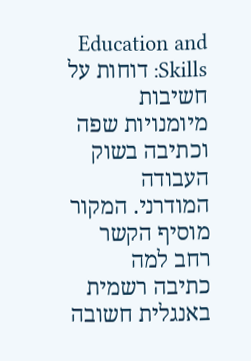Education and Skills: דוחות על חשיבות מיומנויות שפה וכתיבה בשוק העבודה המודרני. המקור מוסיף הקשר רחב למה כתיבה רשמית באנגלית חשובה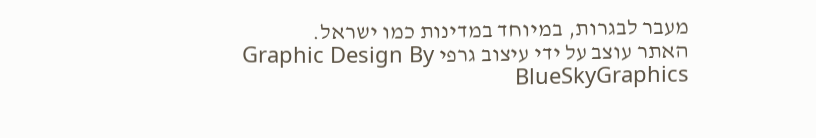מעבר לבגרות, במיוחד במדינות כמו ישראל.
האתר עוצב על ידי עיצוב גרפי Graphic Design By BlueSkyGraphics